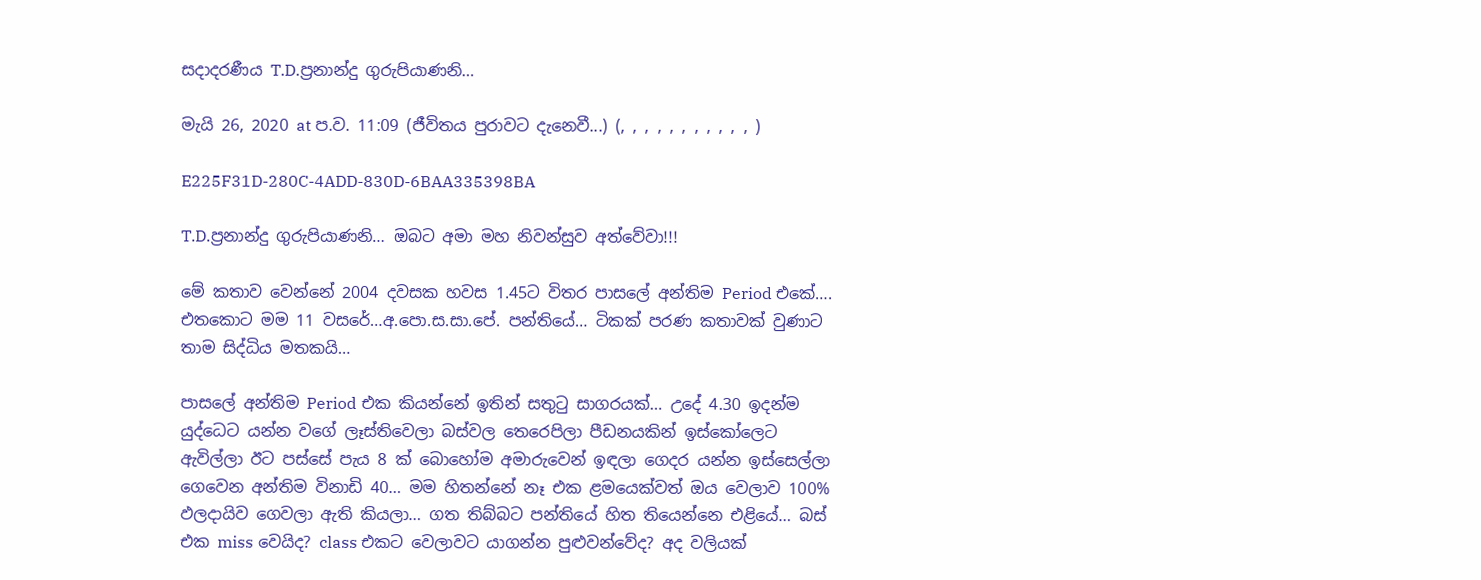සදාදරණීය T.D.ප්‍රනාන්දු ගුරුපියාණනි…

මැයි 26, 2020 at ප.ව. 11:09 (ජීවිතය පුරාවට දැනෙවී...) (, , , , , , , , , , , )

E225F31D-280C-4ADD-830D-6BAA335398BA

T.D.ප්‍රනාන්දු ගුරුපියාණනි… ඔබට අමා මහ නිවන්සුව අත්වේවා!!!

මේ කතාව වෙන්නේ 2004 දවසක හවස 1.45ට විතර පාසලේ අන්තිම Period එකේ…. එතකොට මම 11 වසරේ…අ.පො.ස.සා.පේ. පන්තියේ… ටිකක් පරණ කතාවක් වුණාට තාම සිද්ධිය මතකයි…

පාසලේ අන්තිම Period එක කියන්නේ ඉතින් සතුටු සාගරයක්… උදේ 4.30 ඉදන්ම යුද්ධෙට යන්න වගේ ලෑස්තිවෙලා බස්වල තෙරෙපිලා පීඩනයකින් ඉස්කෝලෙට ඇවිල්ලා ඊට පස්සේ පැය 8 ක් බොහෝම අමාරුවෙන් ඉඳලා ගෙදර යන්න ඉස්සෙල්ලා ගෙවෙන අන්තිම විනාඩි 40… මම හිතන්නේ නෑ එක ළමයෙක්වත් ඔය වෙලාව 100% ඵලදායිව ගෙවලා ඇති කියලා… ගත තිබ්බට පන්තියේ හිත තියෙන්නෙ එළියේ… බස් එක miss වෙයිද? class එකට වෙලාවට යාගන්න පුළුවන්වේද? අද වලියක්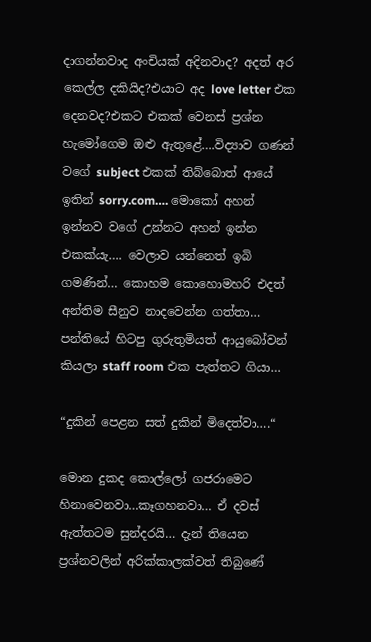දාගන්නවාද අංචියක් අදිනවාද? අදත් අර කෙල්ල දකියිද?එයාට අද love letter එක දෙනවද?එකට එකක් වෙනස් ප්‍රශ්න හැමෝගෙම ඔළු ඇතුළේ….විද්‍යාව ගණන් වගේ subject එකක් තිබ්බොත් ආයේ ඉතින් sorry.com…. මොකෝ අහන් ඉන්නව වගේ උන්නට අහන් ඉන්න එකක්යැ…. වෙලාව යන්නෙත් ඉබි ගමණින්… කොහම කොහොමහරි එදත් අන්තිම සීනුව නාදවෙන්න ගත්තා… පන්තියේ හිටපු ගුරුතුමියත් ආයුබෝවන් කියලා staff room එක පැත්තට ගියා…

“දුකින් පෙළන සත් දුකින් මිදෙත්වා….“

මොන දුකද කොල්ලෝ ගජරාමෙට හිනාවෙනවා…කෑගහනවා… ඒ දවස් ඇත්තටම සුන්දරයි… දැන් තියෙන ප්‍රශ්නවලින් අරික්කාලක්වත් තිබුණේ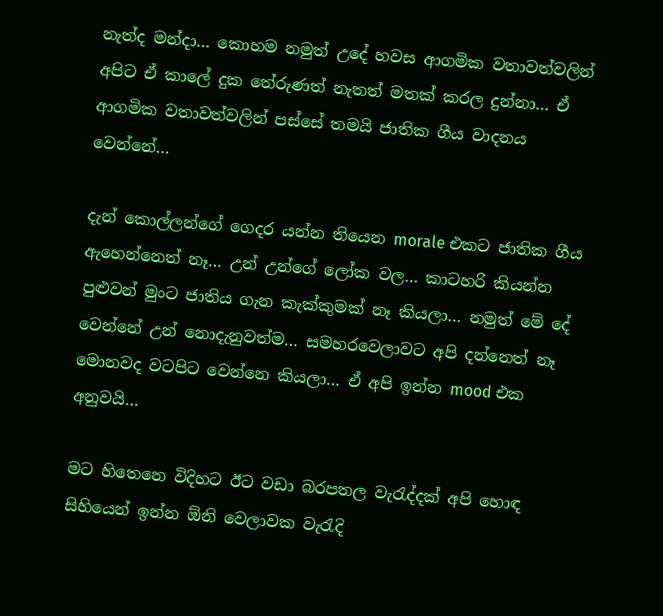නැත්ද මන්දා… කොහම නමුත් උදේ හවස ආගමික වතාවත්වලින් අපිට ඒ කාලේ දුක තේරුණත් නැතත් මතක් කරල දුන්නා… ඒ ආගමික වතාවත්වලින් පස්සේ තමයි ජාතික ගීය වාදනය වෙන්නේ…

දැන් කොල්ලන්ගේ ගෙදර යන්න තියෙන morale එකට ජාතික ගීය ඇහෙන්නෙත් නෑ… උන් උන්ගේ ලෝක වල… කාටහරි කියන්න පුළුවන් මුංට ජාතිය ගැන කැක්කුමක් නෑ කියලා… නමුත් මේ දේ වෙන්නේ උන් නොදැනුවත්ම… සමහරවෙලාවට අපි දන්නෙත් නෑ මොනවද වටපිට වෙන්නෙ කියලා… ඒ අපි ඉන්න mood එක අනුවයි…

මට හිතෙනෙ විදිහට ඊට වඩා බරපතල වැරැද්දක් අපි හොඳ සිහියෙන් ඉන්න ඕනි වෙලාවක වැරැදි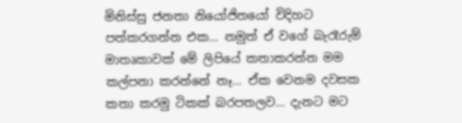මිනිස්සු ජනතා නියෝජිතයෝ විදිහට පත්කරගන්න එක… නමුත් ඒ වගේ බැරෑරුම් මාතෘකාවක් මේ ලිපියේ කතාකරන්න මම කල්පනා කරන්නේ නෑ… ඒක වෙනම දවසක කතා කරමු ටිකක් බරපතලව… දැනට මට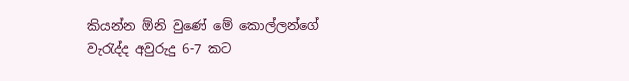කියන්න ඕනි වුණේ මේ කොල්ලන්ගේ වැරැද්ද අවුරුදු 6-7 කට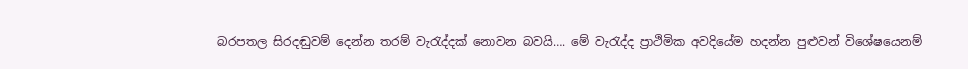බරපතල සිරදඬුවම් දෙන්න තරම් වැරැද්දක් නොවන බවයි…. මේ වැරැද්ද ප්‍රාථිමික අවදියේම හදන්න පුළුවන් විශේෂයෙනම්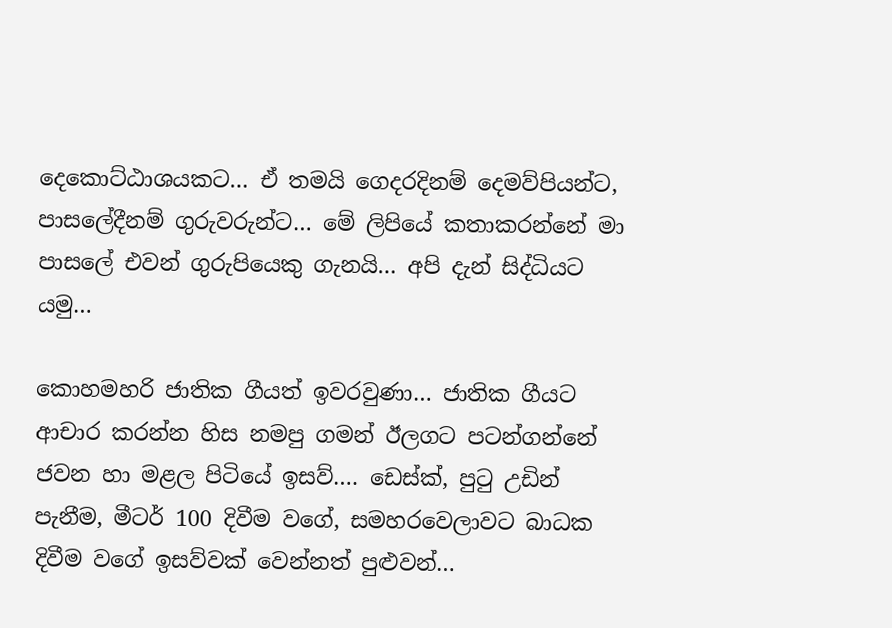දෙකොට්ඨාශයකට… ඒ තමයි ගෙදරදිනම් දෙමව්පියන්ට, පාසලේදීනම් ගුරුවරුන්ට… මේ ලිපියේ කතාකරන්නේ මා පාසලේ එවන් ගුරුපියෙකු ගැනයි… අපි දැන් සිද්ධියට යමු…

කොහමහරි ජාතික ගීයත් ඉවරවුණා… ජාතික ගීයට ආචාර කරන්න හිස නමපු ගමන් ඊලගට පටන්ගන්නේ ජවන හා මළල පිටි‍යේ ඉසව්…. ඩෙස්ක්, පුටු උඩින් පැනීම, මීටර් 100 දිවීම වගේ, සමහරවෙලාවට බාධක දිවීම වගේ ඉසව්වක් වෙන්නත් පුළුවන්…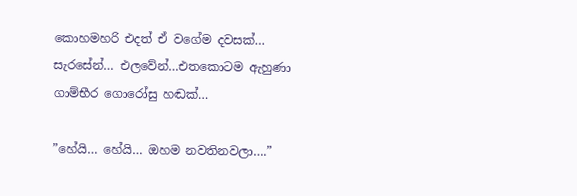කොහමහරි එදත් ඒ වගේම දවසක්… සැරසේන්… එලවේන්…එතකොටම ඇහුණා ගාම්භීර ගොරෝසු හඬක්…

”හේයි… හේයි… ඔහම නවතිනවලා….”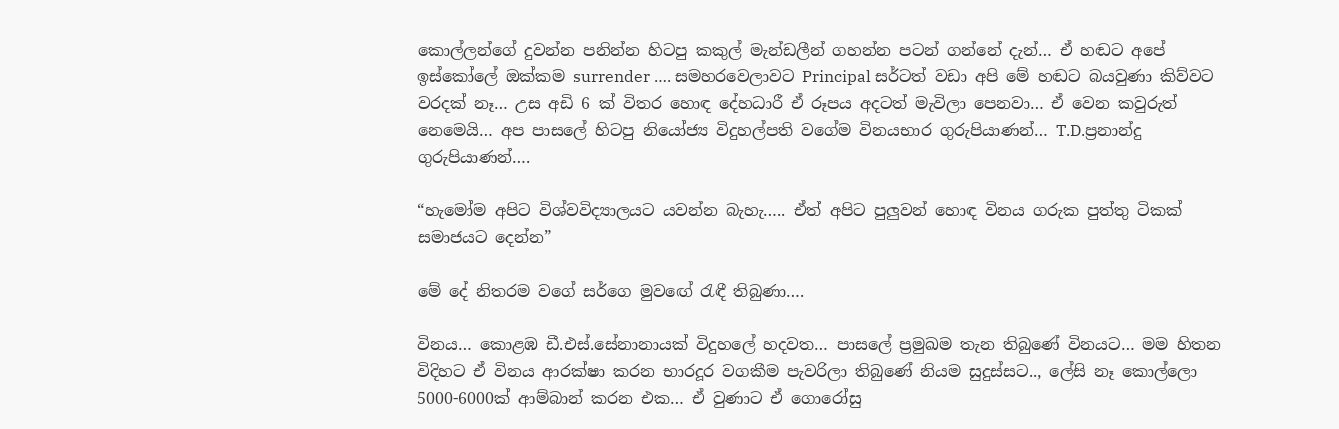කොල්ලන්ගේ දුවන්න පනින්න හිටපු කකුල් මැන්ඩලීන් ගහන්න පටන් ගන්නේ දැන්… ඒ හඬට අපේ ඉස්කෝලේ ඔක්කම surrender …. සමහරවෙලාවට Principal සර්ටත් වඩා අපි මේ හඬට බයවුණා කිව්වට වරදක් නෑ… උස අඩි 6 ක් විතර හොඳ දේහධාරී ඒ රූපය අදටත් මැවිලා පෙනවා… ඒ වෙන කවුරුත් නෙමෙයි… අප පාසලේ හිටපු නියෝජ්‍ය විදුහල්පති වගේම විනයභාර ගුරුපියාණන්… T.D.ප්‍රනාන්දු ගුරුපියාණන්….

“හැමෝම අපිට විශ්වවිද්‍යාලයට යවන්න බැහැ….. ඒත් අපිට පුලුවන් හොඳ විනය ගරුක පුත්තු ටිකක් සමාජයට දෙන්න”

මේ දේ නිතරම වගේ සර්ගෙ මුවඟේ රැඳී තිබුණා….

විනය… කොළඹ ඩී.එස්.සේනානායක් විදුහලේ හදවත… පාසලේ ප්‍රමුඛම තැන තිබුණේ විනයට… මම හිතන විදිහට ඒ විනය ආරක්ෂා කරන භාරදූර වගකීම පැවරිලා තිබුණේ නියම සුදුස්සට.., ලේසි නෑ කොල්ලො 5000-6000ක් ආම්බාන් කරන එක… ඒ වුණාට ඒ ගොරෝසු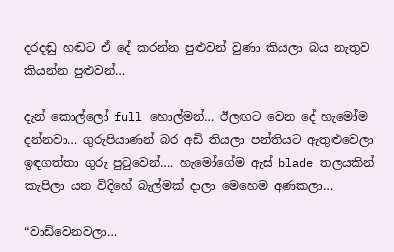දරදඬු හඬට ඒ දේ කරන්න පුළුවන් වුණා කියලා බය නැතුව කියන්න පුළුවන්…

දැන් කොල්ලෝ full හොල්මන්… ඊලඟට වෙන දේ හැමෝම දන්නවා… ගුරුපියාණන් බර අඩි තියලා පන්තියට ඇතුළුවෙලා ඉඳගත්තා ගුරු පුටුවෙන්…. හැමෝගේම ඇස් blade තලයකින් කැපිලා යන විදිහේ බැල්මක් දාලා මෙහෙම අණකලා…

“වාඩිවෙනවලා…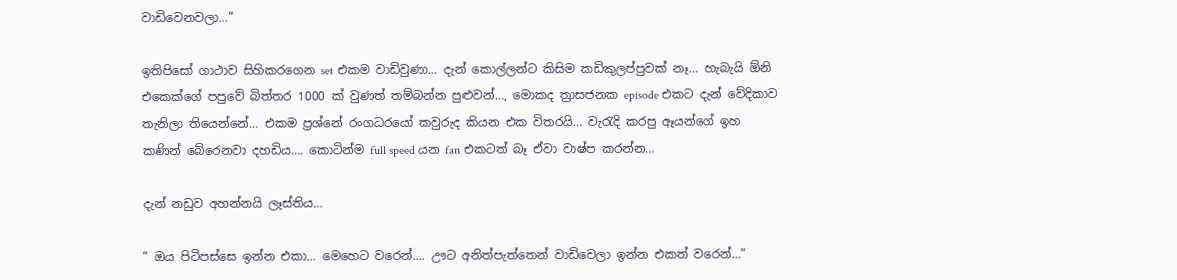වාඩිවෙනවලා…”

ඉතිපිසෝ ගාථාව සිහිකරගෙන set එකම වාඩිවුණා… දැන් කොල්ලන්ට කිසිම කඩිකුලප්පුවක් නෑ… හැබැයි ඕනි එකෙක්ගේ පපුවේ බිත්තර 1000 ක් වුණත් තම්බන්න පුළුවන්…, මොකද ත්‍රාසජනක episode එකට දැන් වේදිකාව තැනිලා තියෙන්නේ… එකම ප්‍රශ්නේ රංගධරයෝ කවුරුද කියන එක විතරයි… වැරැදි කරපු ඈයන්ගේ ඉහ කණින් බේරෙනවා දහඩිය…. කොටින්ම full speed යන fan එකටත් බෑ ඒවා වාෂ්ප කරන්න…

දැන් නඩුව අහන්නයි ලෑස්තිය…

“ ඔය පිටිපස්සෙ ඉන්න එකා… මෙහෙට වරෙන්…. ඌට අනිත්පැත්තෙන් වාඩිවෙලා ඉන්න එකත් වරෙන්…”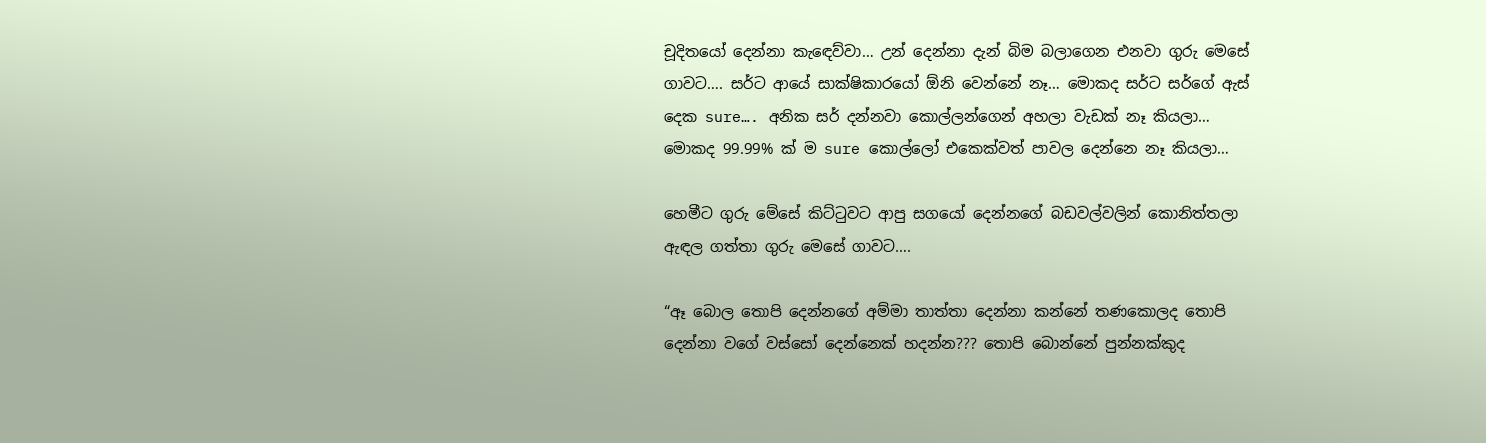චූදිතයෝ දෙන්නා කැඳෙව්වා… උන් දෙන්නා දැන් බිම බලාගෙන එනවා ගුරු මෙසේ ගාවට…. සර්ට ආයේ සාක්ෂිකාරයෝ ඕනි වෙන්නේ නෑ… මොකද සර්ට සර්ගේ ඇස් දෙක sure…. අනික සර් දන්නවා කොල්ලන්ගෙන් අහලා වැඩක් නෑ කියලා… මොකද 99.99% ක් ම sure කොල්ලෝ එකෙක්වත් පාවල දෙන්නෙ නෑ කියලා…

හෙමීට ගුරු මේසේ කිට්ටුවට ආපු සගයෝ දෙන්නගේ බඩවල්වලින් කොනිත්තලා ඇඳල ගත්තා ගුරු මෙසේ ගාවට….

“ඈ බොල තොපි දෙන්නගේ අම්මා තාත්තා දෙන්නා කන්නේ තණකොලද තොපි දෙන්නා වගේ වස්සෝ දෙන්නෙක් හදන්න??? තොපි බොන්නේ පුන්නක්කුද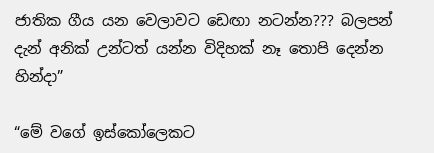ජාතික ගීය යන වෙලාවට ඩෙඟා නටන්න??? බලපන් දැන් අනික් උන්ටත් යන්න විදිහක් නෑ තොපි දෙන්න හින්දා”

“මේ වගේ ඉස්කෝලෙකට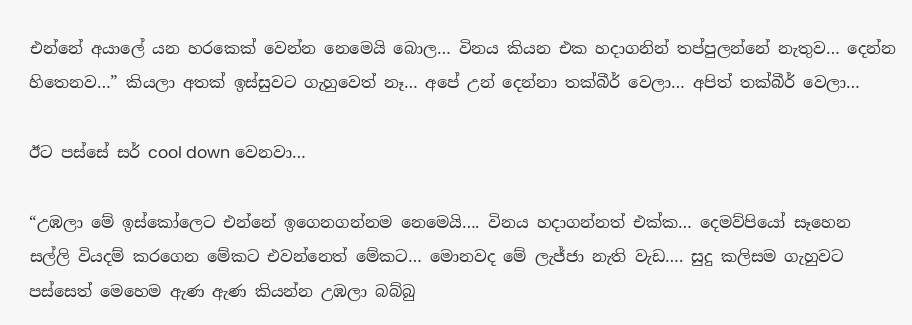එන්නේ අයාලේ යන හරකෙක් වෙන්න නෙමෙයි බොල… විනය කියන එක හදාගනින් තප්පුලන්නේ නැතුව… දෙන්න හිතෙනව…” කියලා අතක් ඉස්සුවට ගැහුවෙත් නෑ… අපේ උන් දෙන්නා තක්බීර් වෙලා… අපිත් තක්බීර් වෙලා…

ඊට පස්සේ සර් cool down වෙනවා…

“උඹලා මේ ඉස්කෝලෙට එන්නේ ඉගෙනගන්නම නෙමෙයි…. විනය හදාගන්නත් එක්ක… දෙමව්පියෝ සෑහෙන සල්ලි වියදම් කරගෙන මේකට එවන්නෙත් මේකට… මොනවද මේ ලැජ්ජා නැති වැඩ…. සුදු කලිසම ගැහුවට පස්සෙත් මෙහෙම ඇණ ඇණ කියන්න උඹලා බබ්බු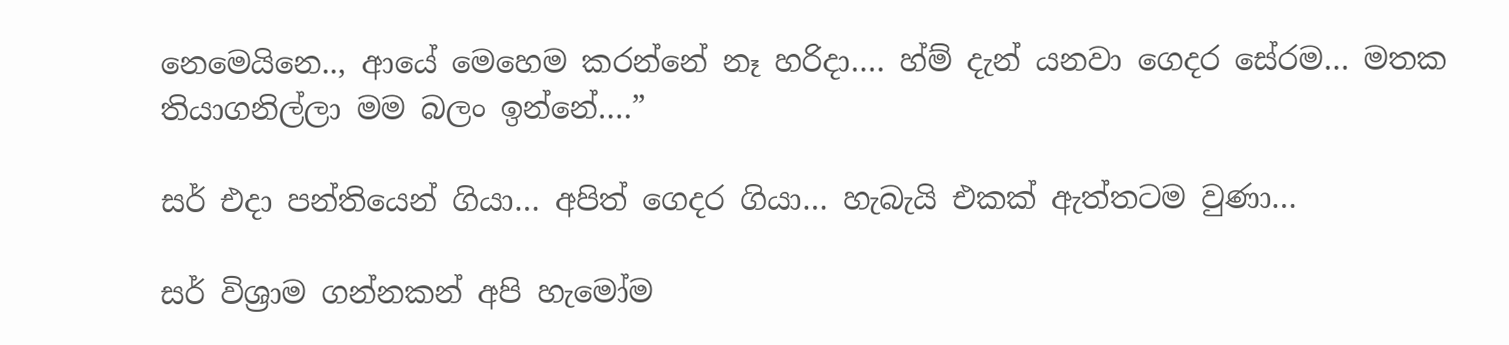නෙමෙයිනෙ.., ආයේ මෙහෙම කරන්නේ නෑ හරිදා…. හ්ම් දැන් යනවා ගෙදර සේරම… මතක තියාගනිල්ලා මම බලං ඉන්නේ….”

සර් එදා පන්තියෙන් ගියා… අපිත් ගෙදර ගියා… හැබැයි එකක් ඇත්තටම වුණා…

සර් විශ්‍රාම ගන්නකන් අපි හැමෝම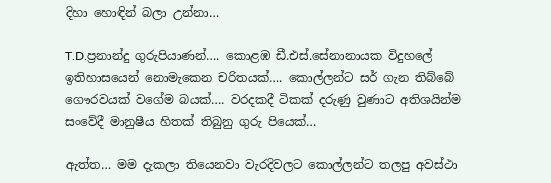දිහා හොඳින් බලා උන්නා…

T.D.ප්‍රනාන්දු ගුරුපියාණන්…. කොළඹ ඩී.එස්.සේනානායක විදුහලේ ඉතිහාසයෙන් නොමැකෙන චරිතයක්…. කොල්ලන්ට සර් ගැන තිබ්බේ ගෞරවයක් වගේම බයක්…. වරදකදී ටිකක් දරුණු වුණාට අතිශයින්ම සංවේදී මානුෂීය හිතක් තිබුනු ගුරු පියෙක්…

ඇත්ත… මම දැකලා තියෙනවා වැරදිවලට කොල්ලන්ට තලපු අවස්ථා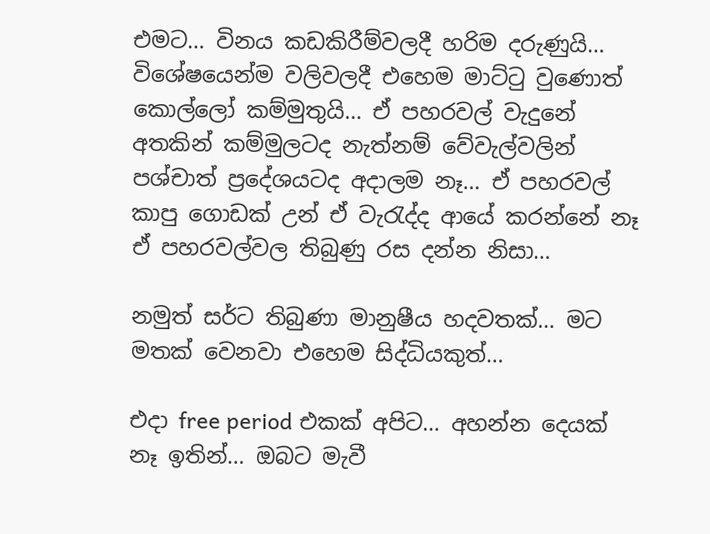එමට… විනය කඩකිරීම්වලදී හරිම දරුණුයි… විශේෂයෙන්ම වලිවලදී එහෙම මාට්ටු වුණොත් කොල්ලෝ කම්මුතුයි… ඒ පහරවල් වැදුනේ අතකින් කම්මුලටද නැත්නම් වේවැල්වලින් පශ්චාත් ප්‍රදේශයටද අදාලම නෑ… ඒ පහරවල් කාපු ගොඩක් උන් ඒ වැරැද්ද ආයේ කරන්නේ නෑ ඒ පහරවල්වල තිබුණු රස දන්න නිසා…

නමුත් සර්ට තිබුණා මානුෂීය හදවතක්… මට මතක් වෙනවා එහෙම සිද්ධියකුත්…

එදා free period එකක් අපිට… අහන්න දෙයක් නෑ ඉතින්… ඔබට මැවී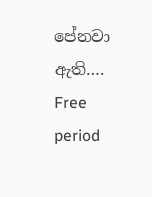පේනවා ඇති…. Free period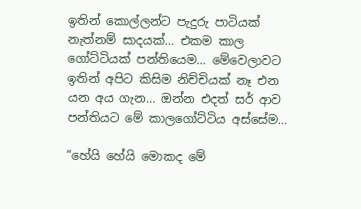ඉතින් කොල්ලන්ට පැදුරු පාටියක් නැත්නම් සාදයක්… එකම කාල ගෝට්ටියක් පන්තියෙම… මේවෙලාවට ඉතින් අපිට කිසිම නිච්චියක් නෑ එන යන අය ගැන… ඔන්න එදත් සර් ආව පන්තියට මේ කාලගෝට්ටිය අස්සේම…

“හේයි හේයි මොකද මේ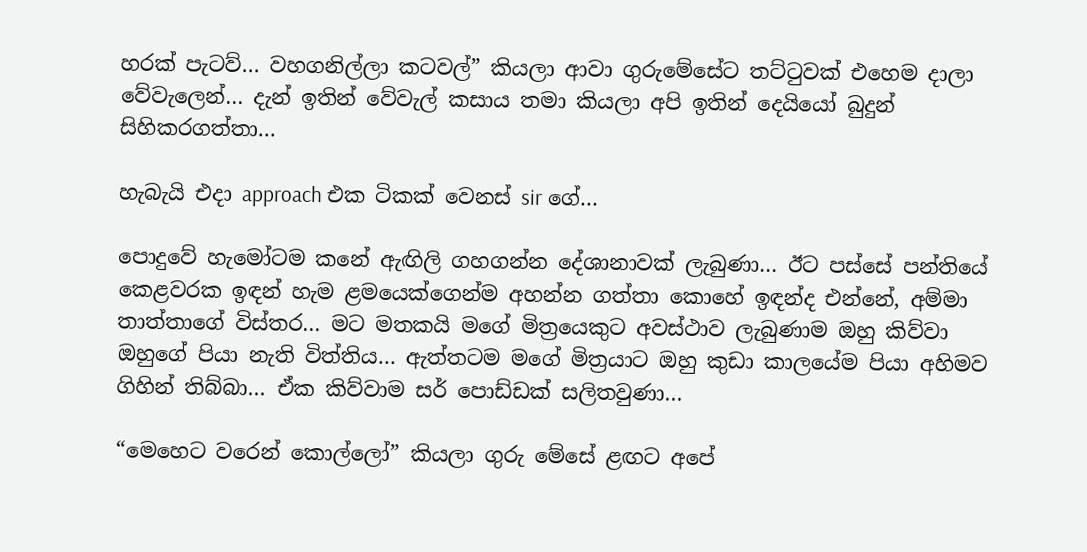හරක් පැටව්… වහගනිල්ලා කටවල්” කියලා ආවා ගුරුමේසේට තට්ටුවක් එහෙම දාලා වේවැලෙන්… දැන් ඉතින් වේවැල් කසාය තමා කියලා අපි ඉතින් දෙයියෝ බුදුන් සිහිකරගත්තා…

හැබැයි එදා approach එක ටිකක් වෙනස් sir ගේ…

පොදුවේ හැමෝටම කනේ ඇඟිලි ගහගන්න දේශානාවක් ලැබුණා… ඊට පස්සේ පන්තියේ කෙළවරක ඉඳන් හැම ළමයෙක්ගෙන්ම අහන්න ගත්තා කොහේ ඉඳන්ද එන්නේ, අම්මා තාත්තාගේ විස්තර… මට මතකයි මගේ මිත්‍රයෙකුට අවස්ථාව ලැබුණාම ඔහු කිව්වා ඔහුගේ පියා නැති විත්තිය… ඇත්තටම මගේ මිත්‍රයාට ඔහු කුඩා කාලයේම පියා අහිමව ගිහින් තිබ්බා… ඒක කිව්වාම සර් පොඩ්ඩක් සලිතවුණා…

“මෙහෙට වරෙන් කොල්ලෝ” කියලා ගුරු මේසේ ළඟට අපේ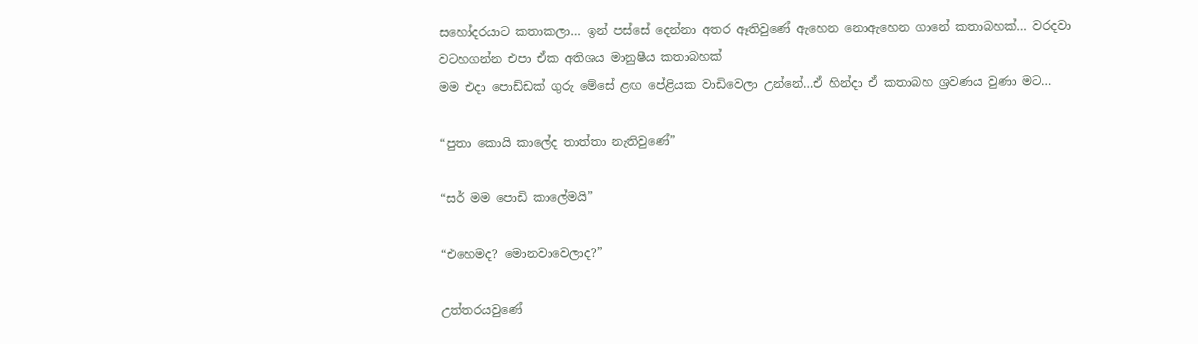සහෝදරයාට කතාකලා… ඉන් පස්සේ දෙන්නා අතර ඈතිවුණේ ඇහෙන නොඇහෙන ගානේ කතාබහක්… වරදවා වටහගන්න එපා ඒක අතිශය මානුෂීය කතාබහක්
මම එදා පොඩ්ඩක් ගුරු මේසේ ළඟ පේළියක වාඩිවෙලා උන්නේ…ඒ හින්දා ඒ කතාබහ ශ්‍රවණය වුණා මට…

“පුතා කොයි කාලේද තාත්තා නැතිවුණේ”

“සර් මම පොඩි කාලේමයි”

“එහෙමද? මොනවාවෙලාද?”

උත්තරයවුණේ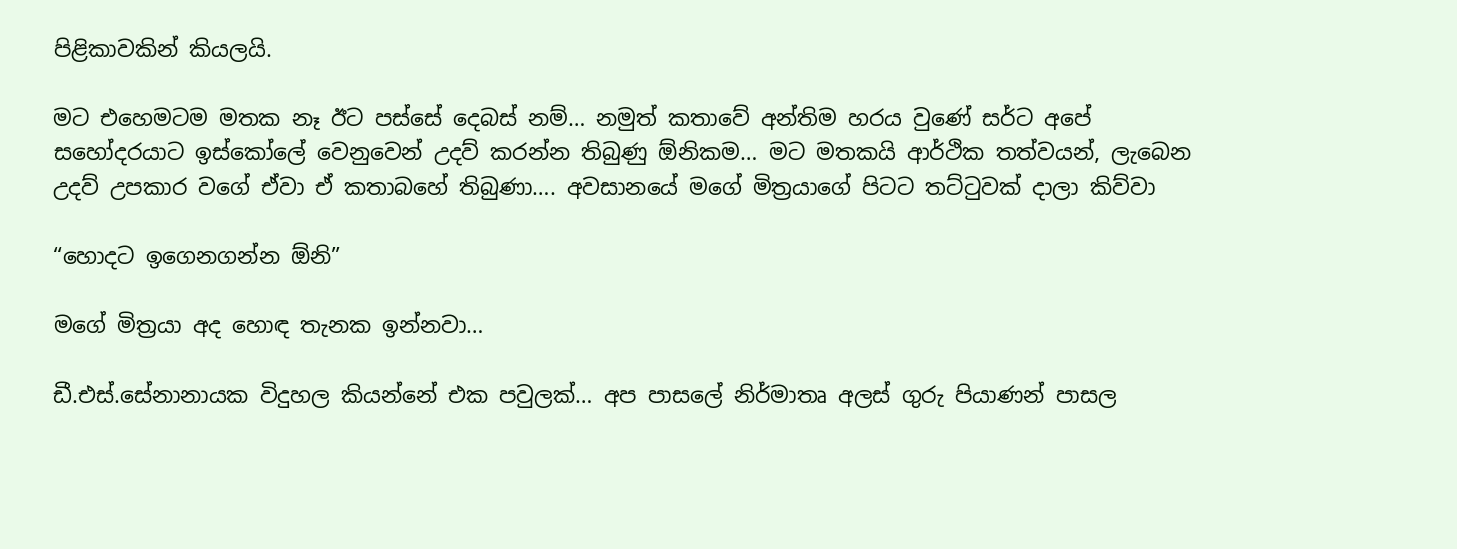පිළිකාවකින් කියලයි.

මට එහෙමටම මතක නෑ ඊට පස්සේ දෙබස් නම්… නමුත් කතාවේ අන්තිම හරය වුණේ සර්ට අපේ සහෝදරයාට ඉස්කෝලේ වෙනුවෙන් උදව් කරන්න තිබුණු ඕනිකම… මට මතකයි ආර්ථික තත්වයන්, ලැබෙන උදව් උපකාර වගේ ඒවා ඒ කතාබහේ තිබුණා…. අවසානයේ මගේ මිත්‍රයාගේ පිටට තට්ටුවක් දාලා කිව්වා

“හොදට ඉගෙනගන්න ඕනි”

මගේ මිත්‍රයා අද හොඳ තැනක ඉන්නවා…

ඩී.එස්.සේනානායක විදුහල කියන්නේ එක පවුලක්… අප පාසලේ නිර්මාතෘ අලස් ගුරු පියාණන් පාසල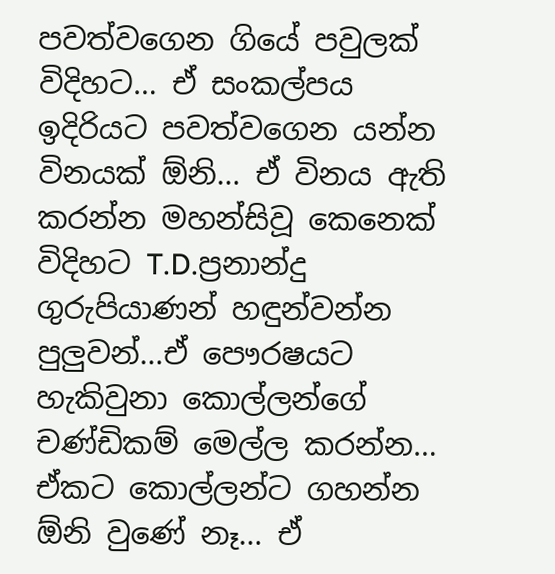පවත්වගෙන ගියේ පවුලක් විදිහට… ඒ සංකල්පය ඉදිරියට පවත්වගෙන යන්න විනයක් ඕනි… ඒ විනය ඇති කරන්න මහන්සිවූ කෙනෙක් විදිහට T.D.ප්‍රනාන්දු ගුරුපියාණන් හඳුන්වන්න පුලුවන්…ඒ පෞරෂයට හැකිවුනා කොල්ලන්ගේ චණ්ඩිකම් මෙල්ල කරන්න… ඒකට කොල්ලන්ට ගහන්න ඕනි වුණේ නෑ… ඒ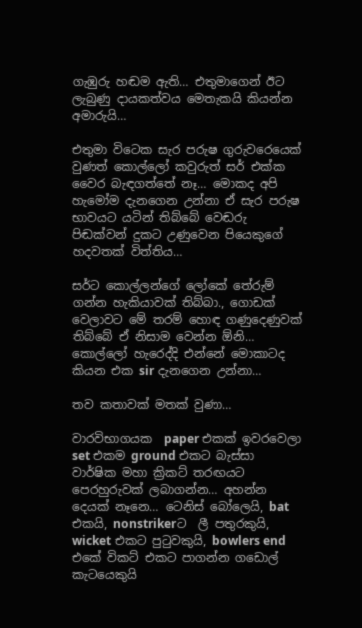ගැඹුරු හඬම ඇති… එතුමාගෙන් ඊට ලැබුණු දායකත්වය මෙතැකයි කියන්න අමාරුයි…

එතුමා විටෙක සැර පරුෂ ගුරුවරෙයෙක් වුණත් කොල්ලෝ කවුරුත් සර් එක්ක වෛර බැඳගත්තේ නෑ… මොකද අපි හැමෝම දැනගෙන උන්නා ඒ සැර පරුෂ භාවයට යටින් තිබ්බේ වෙඬරු පිඬක්වන් දුකට උණුවෙන පියෙකුගේ හදවතක් විත්තිය…

සර්ට කොල්ලන්ගේ ලෝකේ තේරුම් ගන්න හැකියාවක් තිබ්බා., ගොඩක් වෙලාවට මේ තරම් හොඳ ගණුදෙණුවක් තිබ්බේ ඒ නිසාම වෙන්න ඕනි… කොල්ලෝ හැරෙද්දි එන්නේ මොකාටද කියන එක sir දැනගෙන උන්නා…

තව කතාවක් මතක් වුණා…

වාරවිභාගයක  paper එකක් ඉවරවෙලා set එකම ground එකට බැස්සා වාර්ෂික මහා ක්‍රිකට් තරඟයට පෙරහුරුවක් ලබාගන්න… අහන්න දෙයක් නෑනෙ… ටෙනිස් බෝලෙයි, bat එකයි, nonstrikerට  ලී පතුරකුයි, wicket එකට පුටුවකුයි, bowlers end එකේ විකට් එකට පාගන්න ගඩොල් කැටයෙකුයි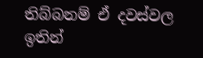තිබ්බනම් ඒ දවස්වල ඉතින්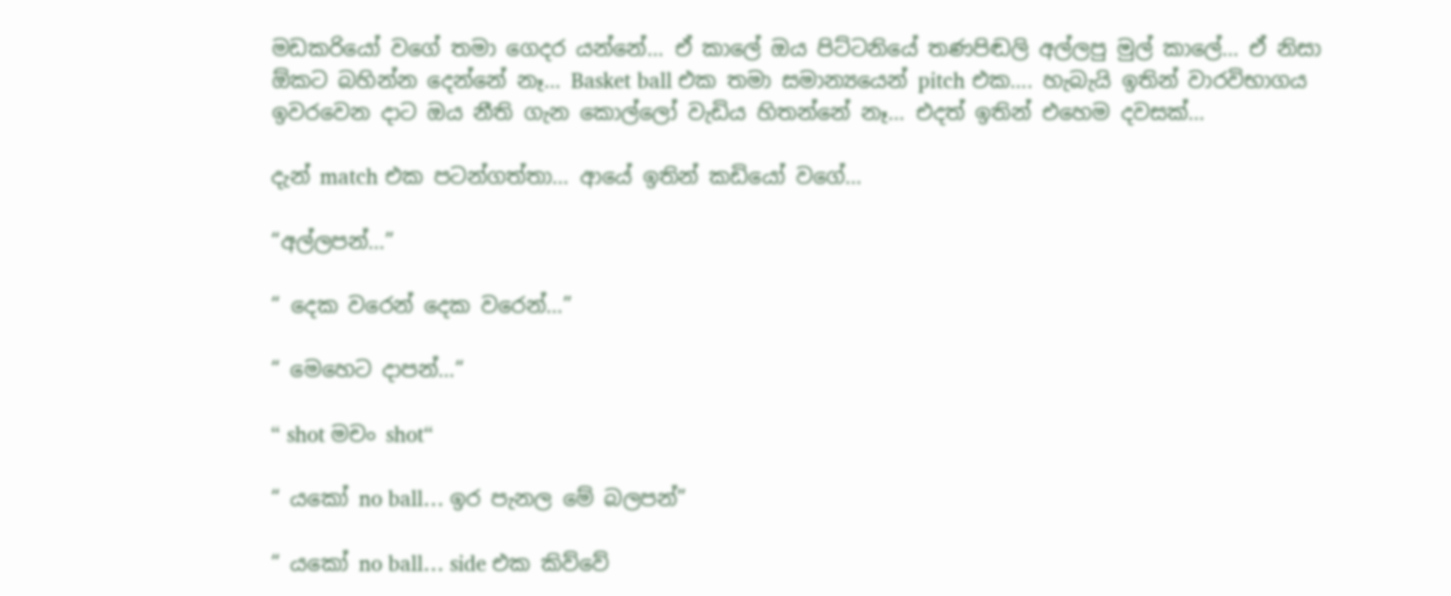මඩකරියෝ වගේ තමා ගෙදර යන්නේ… ඒ කාලේ ඔය පිට්ටනියේ තණපිඬලි අල්ලපු මුල් කාලේ… ඒ නිසා ඕකට බහින්න දෙන්නේ නෑ… Basket ball එක තමා සමාන්‍යයෙන් pitch එක…. හැබැයි ඉතින් වාරවිභාගය ඉවරවෙන දාට ඔය නීති ගැන කොල්ලෝ වැඩිය හිතන්නේ නෑ… එදත් ඉතින් එහෙම දවසක්…

දැන් match එක පටන්ගත්තා… ආයේ ඉතින් කඩියෝ වගේ…

“අල්ලපන්…”

“ දෙක වරෙන් දෙක වරෙන්…”

“ මෙහෙට දාපන්…“

“ shot මචං shot“

“ යකෝ no ball… ඉර පැනල මේ බලපන්”

“ යකෝ no ball… side එක කිව්වේ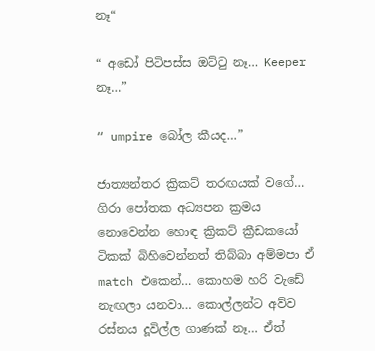නෑ“

“ අඩෝ පිටිපස්ස ඔට්ටු නෑ… Keeper නෑ…”

“ umpire බෝල කීයද…”

ජාත්‍යන්තර ක්‍රිකට් තරඟයක් වගේ… ගිරා පෝතක අධ්‍යපන ක්‍රමය නොවෙන්න හොඳ ක්‍රිකට් ක්‍රීඩකයෝ ටිකක් බිහිවෙන්නත් තිබ්බා අම්මපා ඒ match එකෙන්… කොහම හරි වැඩේ නැඟලා යනවා… කොල්ලන්ට අව්ව රස්නය දූවිල්ල ගාණක් නෑ… ඒත්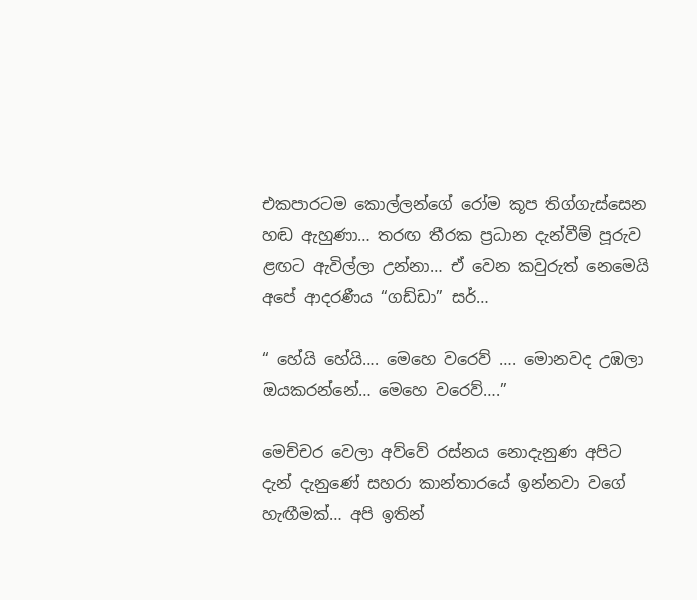එකපාරටම කොල්ලන්ගේ රෝම කූප තිග්ගැස්සෙන හඬ ඇහුණා… තරඟ තීරක ප්‍රධාන දැන්වීම් පූරුව ළඟට ඇවිල්ලා උන්නා… ඒ වෙන කවුරුත් නෙමෙයි අපේ ආදරණීය “ගඩ්ඩා” සර්…

“ හේයි හේයි…. මෙහෙ වරෙව් …. මොනවද උඹලා ඔයකරන්නේ… මෙහෙ වරෙව්….”

මෙච්චර වෙලා අව්වේ රස්නය නොදැනුණ අපිට දැන් දැනුණේ සහරා කාන්තාරයේ ඉන්නවා වගේ හැඟීමක්… අපි ඉතින්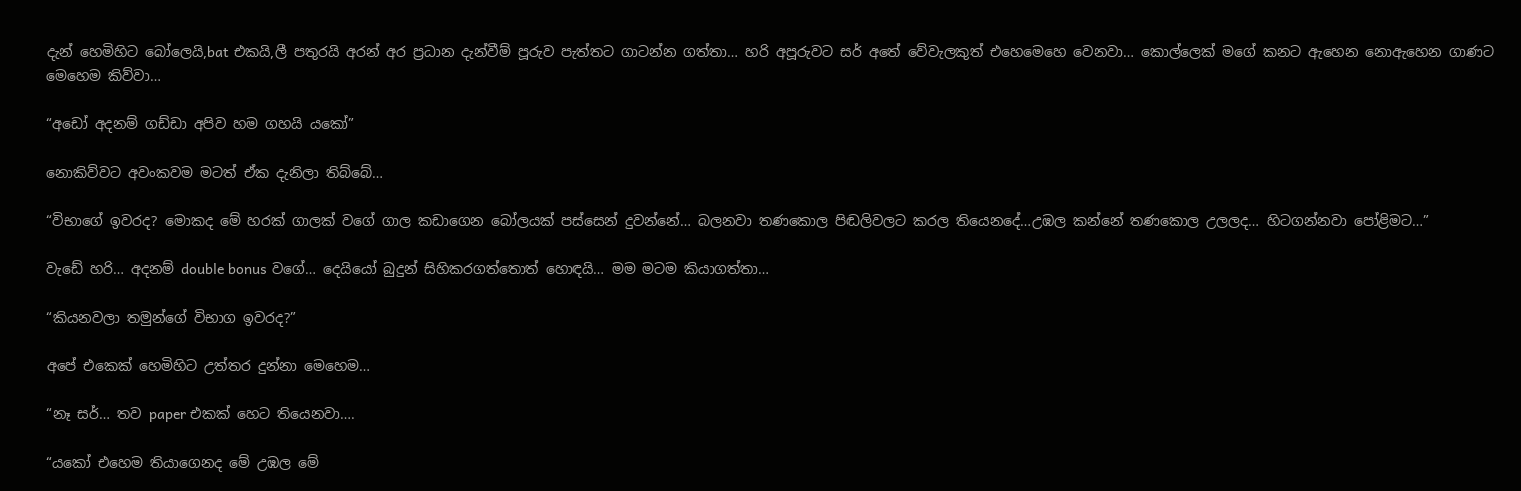දැන් හෙමිහිට බෝලෙයි,bat එකයි,ලී පතුරයි අරන් අර ප්‍රධාන දැන්වීම් පූරුව පැත්තට ගාටන්න ගත්තා… හරි අපූරුවට සර් අතේ වේවැලකුත් එහෙමෙහෙ වෙනවා… කොල්ලෙක් මගේ කනට ඇහෙන නොඇහෙන ගාණට මෙහෙම කිව්වා…

“අඩෝ අදනම් ගඩ්ඩා අපිව හම ගහයි යකෝ”

නොකිව්වට අවංකවම මටත් ඒක දැනිලා තිබ්බේ…

“විභාගේ ඉවරද? මොකද මේ හරක් ගාලක් වගේ ගාල කඩාගෙන බෝලයක් පස්සෙන් දුවන්නේ… බලනවා තණකොල පිඬලිවලට කරල තියෙනදේ…උඹල කන්නේ තණකොල උලලද… හිටගන්නවා පෝළිමට…”

වැඩේ හරි… අදනම් double bonus වගේ… දෙයියෝ බුදුන් සිහිකරගත්තොත් හොඳයි… මම මටම කියාගත්තා…

“කියනවලා තමුන්ගේ විභාග ඉවරද?”

අපේ එකෙක් හෙමිහිට උත්තර දුන්නා මෙහෙම…

“නෑ සර්… තව paper එකක් හෙට තියෙනවා….

“යකෝ එහෙම තියාගෙනද මේ උඹල මේ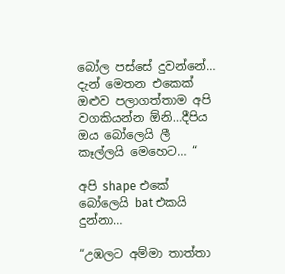බෝල පස්සේ දුවන්නේ… දැන් මෙතන එකෙක් ඔළුව පලාගත්තාම අපි වගකියන්න ඕනි…දීපිය ඔය බෝලෙයි ලී කෑල්ලයි මෙහෙට… “

අපි shape එකේ බෝලෙයි bat එකයි දුන්නා…

“උඹලට අම්මා තාත්තා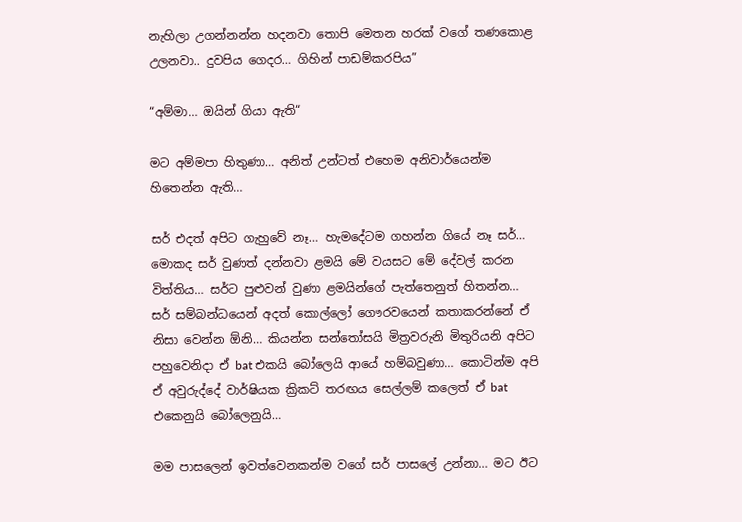නැහිලා උගන්නන්න හදනවා තොපි මෙතන හරක් වගේ තණකොළ උලනවා.. දුවපිය ගෙදර… ගිහින් පාඩම්කරපිය”

“අම්මා… ඔයින් ගියා ඇති“

මට අම්මපා හිතුණා… අනිත් උන්ටත් එහෙම අනිවාර්යෙන්ම හිතෙන්න ඇති…

සර් එදත් අපිට ගැහුවේ නෑ… හැමදේටම ගහන්න ගියේ නෑ සර්… මොකද සර් වුණත් දන්නවා ළමයි මේ වයසට මේ දේවල් කරන විත්තිය… සර්ට පුළුවන් වුණා ළමයින්ගේ පැත්තෙනුත් හිතන්න… සර් සම්බන්ධයෙන් අදත් කොල්ලෝ ගෞරවයෙන් කතාකරන්නේ ඒ නිසා වෙන්න ඕනි… කියන්න සන්තෝසයි මිත්‍රවරුනි මිතුරියනි අපිට පහුවෙනිදා ඒ bat එකයි බෝලෙයි ආයේ හම්බවුණා… කොටින්ම අපි ඒ අවුරුද්දේ වාර්ෂියක ක්‍රිකට් තරඟය සෙල්ලම් කලෙත් ඒ bat එකෙනුයි බෝලෙනුයි…

මම පාසලෙන් ඉවත්වෙනකන්ම වගේ සර් පාසලේ උන්නා… මට ඊට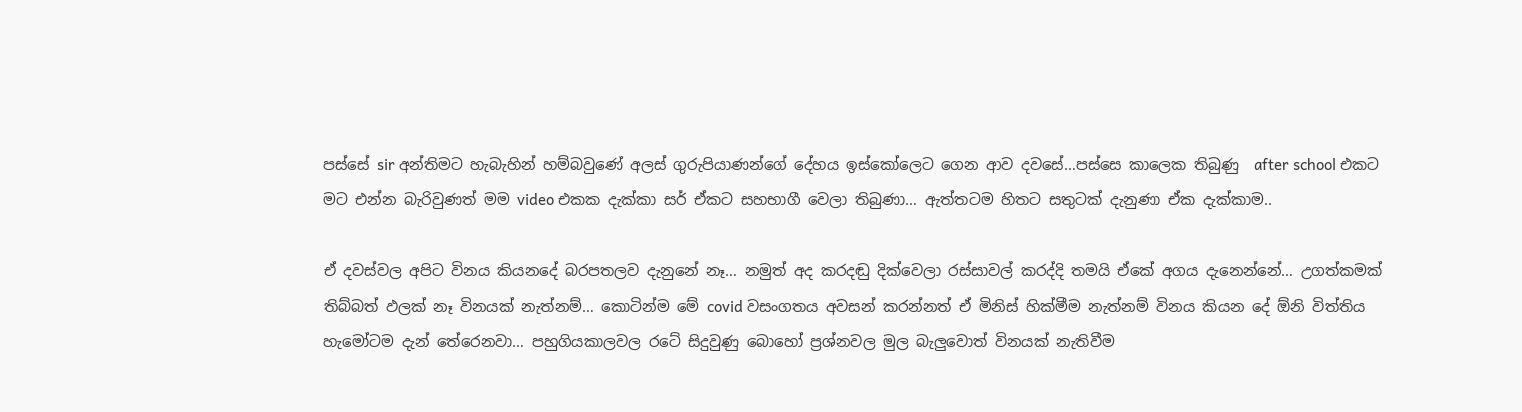පස්සේ sir අන්තිමට හැබැහින් හම්බවුණේ අලස් ගුරුපියාණන්ගේ දේහය ඉස්කෝලෙට ගෙන ආව දවසේ…පස්සෙ කාලෙක තිබුණු  after school එකට මට එන්න බැරිවුණත් මම video එකක දැක්කා සර් ඒකට සහභාගී වෙලා තිබුණා… ඇත්තටම හිතට සතුටක් දැනුණා ඒක දැක්කාම..

ඒ දවස්වල අපිට විනය කියනදේ බරපතලව දැනුනේ නෑ… නමුත් අද කරදඬු දික්වෙලා රස්සාවල් කරද්දි තමයි ඒකේ අගය දැනෙන්නේ… උගත්කමක් තිබ්බත් ඵලක් නෑ විනයක් නැත්නම්… කොටින්ම මේ covid වසංගතය අවසන් කරන්නත් ඒ මිනිස් හික්මීම නැත්නම් විනය කියන දේ ඕනි විත්තිය හැමෝටම දැන් තේරෙනවා… පහුගියකාලවල රටේ සිදුවුණු බොහෝ ප්‍රශ්නවල මුල බැලුවොත් විනයක් නැතිවීම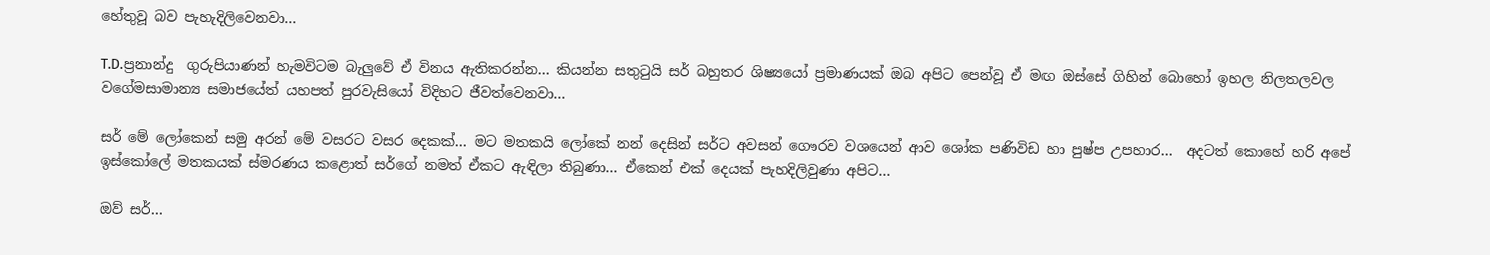හේතුවූ බව පැහැදිලිවෙනවා…

T.D.ප්‍රනාන්දු  ගුරුපියාණන් හැමවිටම බැලුවේ ඒ විනය ඇතිකරන්න… කියන්න සතුටුයි සර් බහුතර ශිෂ්‍යයෝ ප්‍රමාණයක් ඔබ අපිට පෙන්වූ ඒ මඟ ඔස්සේ ගිහින් බොහෝ ඉහල නිලතලවල වගේමසාමාන්‍ය සමාජයේත් යහපත් පුරවැසියෝ විදිහට ජීවත්වෙනවා…

සර් මේ ලෝකෙන් සමු අරන් මේ වසරට වසර දෙකක්… මට මතකයි ලෝකේ නන් දෙසින් සර්ට අවසන් ගෞරව වශයෙන් ආව ශෝක පණිවිඩ හා පුෂ්ප උපහාර…  අදටත් කොහේ හරි අපේ ඉස්කෝලේ මතකයක් ස්මරණය කළොත් සර්ගේ නමත් ඒකට ඇඳිලා තිබුණා… ඒකෙන් එක් දෙයක් පැහදිලිවුණා අපිට…

ඔව් සර්…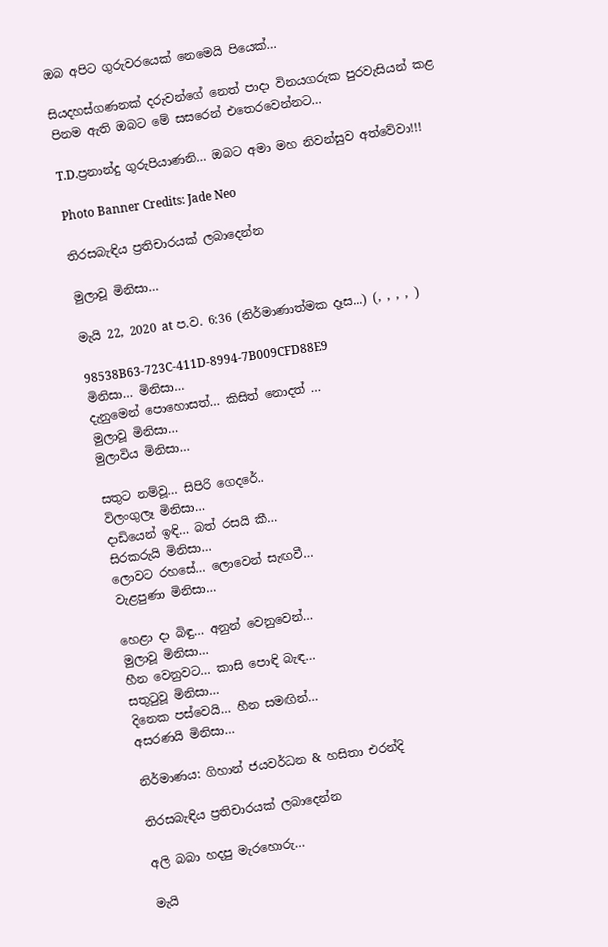ඔබ අපිට ගුරුවරයෙක් නෙමෙයි පියෙක්…

සියදහස්ගණනක් දරුවන්ගේ නෙත් පාදා විනයගරුක පුරවැසියන් කළ පිනම ඇති ඔබට මේ සසරෙන් එතෙරවෙන්නට…

T.D.ප්‍රනාන්දු ගුරුපියාණනි… ඔබට අමා මහ නිවන්සුව අත්වේවා!!!

Photo Banner Credits: Jade Neo

තිරසබැඳිය ප්‍රතිචාරයක් ලබාදෙන්න

මුලාවූ මිනිසා…

මැයි 22, 2020 at ප.ව. 6:36 (නිර්මාණාත්මක දෑස...) (, , , , )

98538B63-723C-411D-8994-7B009CFD88E9
මිනිසා… මිනිසා…
දැනුමෙන් පොහොසත්… කිසිත් නොදත් …
මුලාවූ මිනිසා…
මුලාවිය මිනිසා…

සතුට නම්වූ… සිපිරි ගෙදරේ..
විලංගුලෑ මිනිසා…
දාඩියෙන් ඉඳි… බත් රසයි කී…
සිරකරුයි මිනිසා…
ලොවට රහසේ… ලොවෙන් සැඟවී…
වැළපුණා මිනිසා…

හෙළා දා බිඳු… අනුන් වෙනුවෙන්…
මුලාවූ මිනිසා…
හීන වෙනුවට… කාසි පොඳි බැඳ…
සතුටුවූ මිනිසා…
දිනෙක පස්වෙයි… හීන සමඟින්…
අසරණයි මිනිසා…

නිර්මාණය: ගිහාන් ජයවර්ධන & හසිතා එරන්දි

තිරසබැඳිය ප්‍රතිචාරයක් ලබාදෙන්න

අලි බබා හදපු මැරහොරු…

මැයි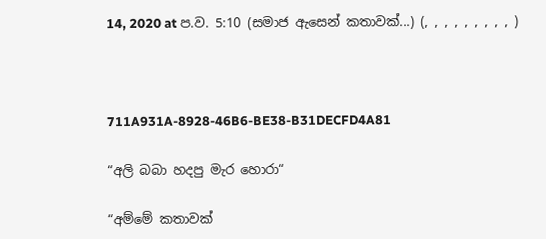14, 2020 at ප.ව. 5:10 (සමාජ ඇසෙන් කතාවක්...) (, , , , , , , , , )



711A931A-8928-46B6-BE38-B31DECFD4A81

“අලි බබා හදපු මැර හොරා“

“අම්මේ කතාවක්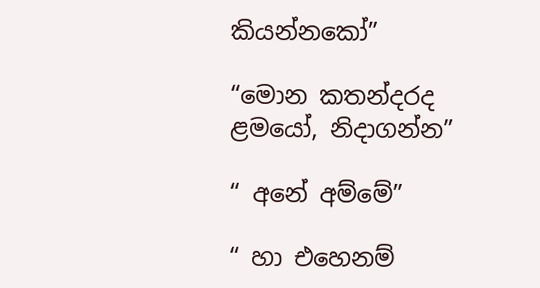කියන්නකෝ”

“මොන කතන්දරද ළමයෝ, නිදාගන්න”

“ අනේ අම්මේ”

“ හා එහෙනම්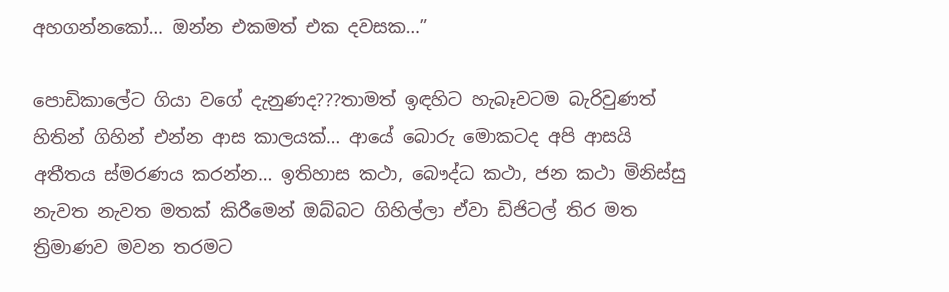අහගන්නකෝ… ඔන්න එකමත් එක දවසක…”

පොඩිකාලේට ගියා වගේ දැනුණද???තාමත් ඉඳහිට හැබෑවටම බැරිවුණත් හිතින් ගිහින් එන්න ආස කාලයක්… ආයේ බොරු මොකටද අපි ආසයි අතීතය ස්මරණය කරන්න… ඉතිහාස කථා, බෞද්ධ කථා, ජන කථා මිනිස්සු නැවත නැවත මතක් කිරීමෙන් ඔබ්බට ගිහිල්ලා ඒවා ඩිජිටල් තිර මත ත්‍රිමාණව මවන තරමට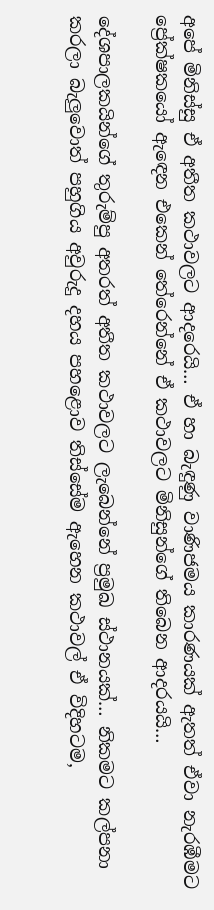අපේ මිනිස්සු ඒ අතීත කථාවලට ආදරෙයි… ඒ හා බැඳුණු වාණිජමය කාරණයක් ඇතත් ඒවා නැරඹීමට ප්‍රේක්ෂකයෝ ඇඳෙන එකෙන් තේරෙන්නේ ඒ කථාවලට මිනිසුන්ගේ තිබෙන ආදරයයි…

දේශපාලකයින්ගේ තුරුම්පු අතරත් අතීත කථාවලට ලැබෙන්නේ ප්‍රමුඛ ස්ථානයක්… නිකමට කල්පනා කරලා බැලුවොත් පහුගිය අවුරුදු දහය පහළොව තිස්සේම ඇහෙන කථාවල් ඒ විදිහටම,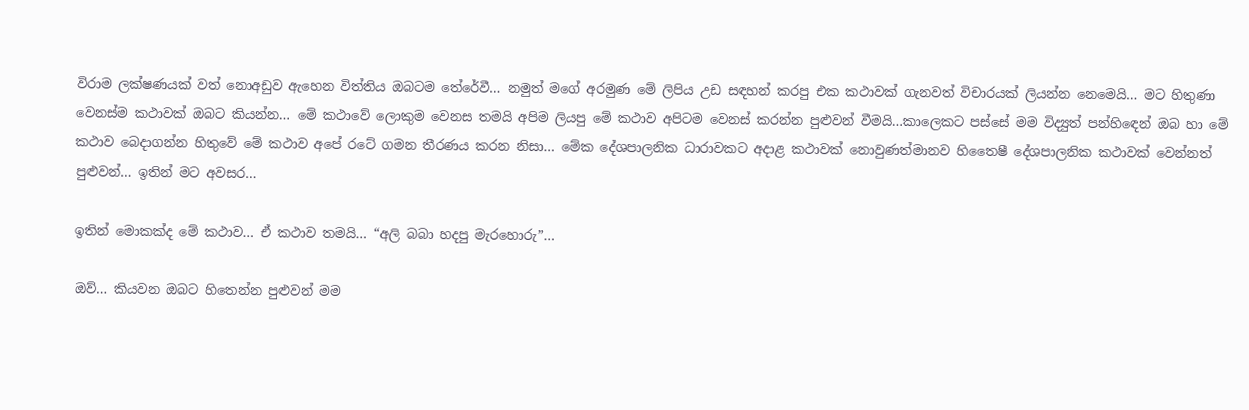විරාම ලක්ෂණයක් වත් නොඅඩුව ඇහෙන විත්තිය ඔබටම තේරේවී… නමුත් මගේ අරමුණ මේ ලිපිය උඩ සඳහන් කරපු එක කථාවක් ගැනවත් විචාරයක් ලියන්න නෙමෙයි… මට හිතුණා වෙනස්ම කථාවක් ඔබට කියන්න… මේ කථාවේ ලොකුම වෙනස තමයි අපිම ලියපු මේ කථාව අපිටම වෙනස් කරන්න පුළුවන් වීමයි…කාලෙකට පස්සේ මම විද්‍යුත් පන්හිඳෙන් ඔබ හා මේ කථාව බෙදාගන්න හිතුවේ මේ කථාව අපේ රටේ ගමන තීරණය කරන නිසා… මේක දේශපාලනික ධාරාවකට අදාළ කථාවක් නොවුණත්මානව හිතෛෂී දේශපාලනික කථාවක් වෙන්නත් පුළුවන්… ඉතින් මට අවසර…

ඉතින් මොකක්ද මේ කථාව… ඒ කථාව තමයි… “අලි බබා හදපු මැරහොරු”…

ඔව්… කියවන ඔබට හිතෙන්න පුළුවන් මම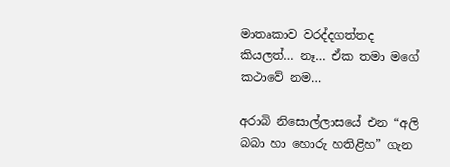මාතෘකාව වරද්දගත්තද කියලත්… නෑ… ඒක තමා මගේ කථාවේ නම…

අරාබි නිසොල්ලාසයේ එන “අලි බබා හා හොරු හතිළිහ” ගැන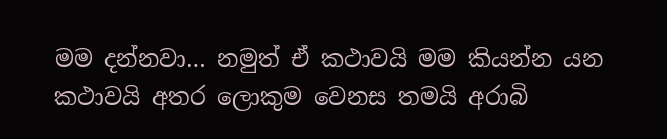මම දන්නවා… නමුත් ඒ කථාවයි මම කියන්න යන කථාවයි අතර ලොකුම වෙනස තමයි අරාබි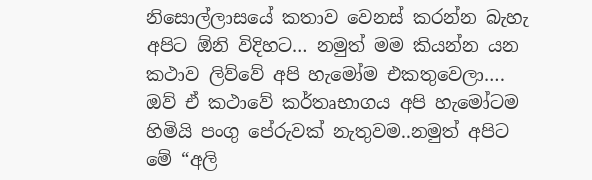නිසොල්ලාසයේ කතාව වෙනස් කරන්න බැහැ අපිට ඕනි විදිහට… නමුත් මම කියන්න යන කථාව ලිව්වේ අපි හැමෝම එකතුවෙලා…. ඔව් ඒ කථාවේ කර්තෘභාගය අපි හැමෝටම හිමියි පංගු පේරුවක් නැතුවම..නමුත් අපිට මේ “අලි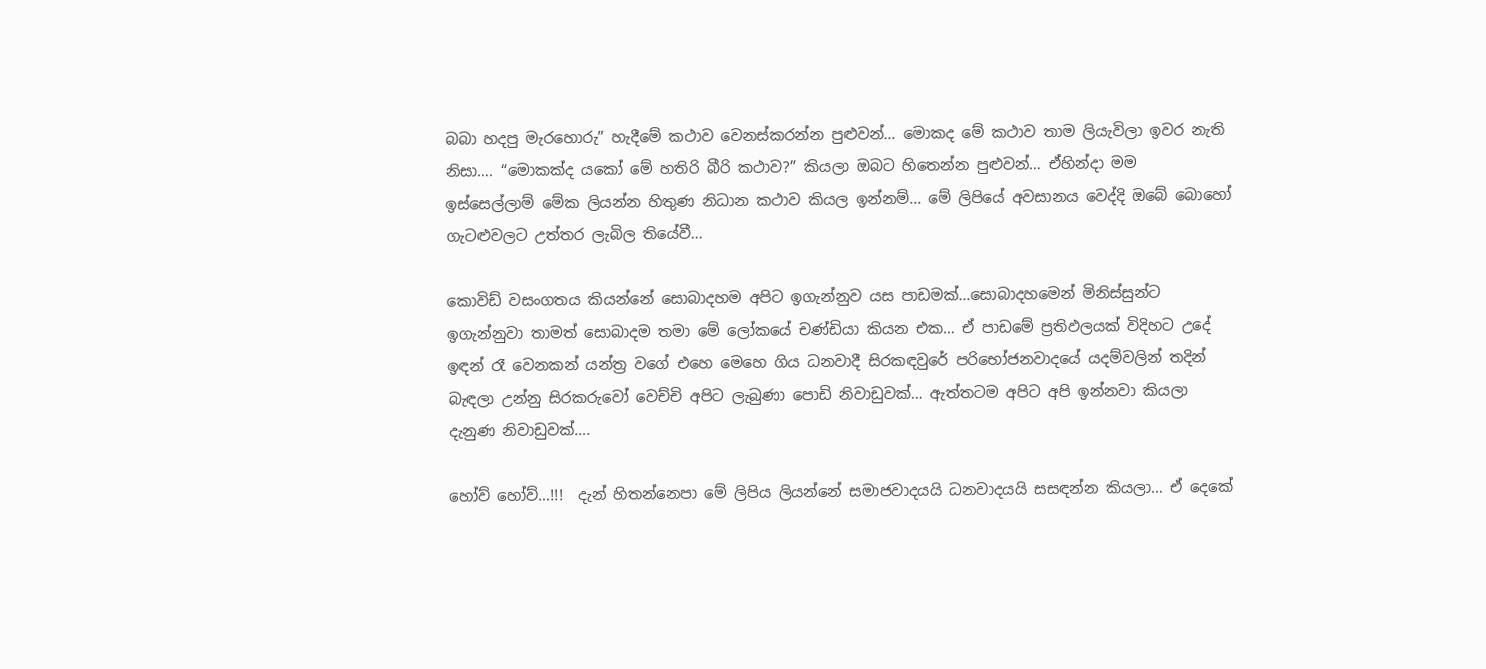බබා හදපු මැරහොරු” හැදීමේ කථාව වෙනස්කරන්න පුළුවන්… මොකද මේ කථාව තාම ලියැවිලා ඉවර නැති නිසා…. “මොකක්ද යකෝ මේ හතිරි බීරි කථාව?” කියලා ඔබට හිතෙන්න පුළුවන්… ඒහින්දා මම ඉස්සෙල්ලාම් මේක ලියන්න හිතුණ නිධාන කථාව කියල ඉන්නම්… මේ ලිපියේ අවසානය වෙද්දි ඔබේ බොහෝ ගැටළුවලට උත්තර ලැබිල තියේවී…

කොවිඩ් වසංගතය කියන්නේ සොබාදහම අපිට ඉගැන්නුව යස පාඩමක්…සොබාදහමෙන් මිනිස්සුන්ට ඉගැන්නුවා තාමත් සොබාදම තමා මේ ලෝකයේ චණ්ඩියා කියන එක… ඒ පාඩමේ ප්‍රතිඵලයක් විදිහට උදේ ඉඳන් රෑ වෙනකන් යන්ත්‍ර වගේ එහෙ මෙහෙ ගිය ධනවාදී සිරකඳවුරේ පරිභෝජනවාදයේ යදම්වලින් තදින් බැඳලා උන්නු සිරකරුවෝ වෙච්චි අපිට ලැබුණා පොඩි නිවාඩුවක්… ඇත්තටම අපිට අපි ඉන්නවා කියලා දැනුණ නිවාඩුවක්….

හෝව් හෝව්…!!!  දැන් හිතන්නෙපා මේ ලිපිය ලියන්නේ සමාජවාදයයි ධනවාදයයි සසඳන්න කියලා… ඒ දෙකේ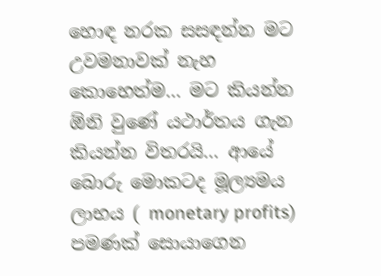හොඳ නරක සසඳන්න මට උවමනාවක් නැහ කොහෙත්ම… මට කියන්න ඕනි වුණේ යථාර්තය ගැන කියන්න විතරයි… ආයේ බොරු මොකටද මූල්‍යමය ලාභය ( monetary profits) පමණක් සොයාගෙන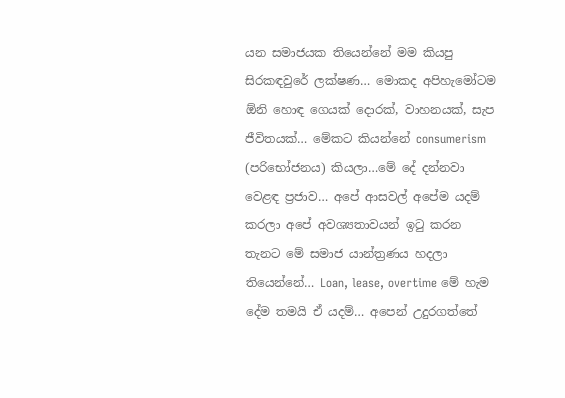යන සමාජයක තියෙන්නේ මම කියපු සිරකඳවුරේ ලක්ෂණ… මොකද අපිහැමෝටම ඕනි හොඳ ගෙයක් දොරක්, වාහනයක්, සැප ජීවිතයක්… මේකට කියන්නේ consumerism (පරිභෝජනය) කියලා…මේ දේ දන්නවා වෙළඳ ප්‍රජාව… අපේ ආසවල් අපේම යදම් කරලා අපේ අවශ්‍යතාවයන් ඉටු කරන තැනට මේ සමාජ යාන්ත්‍රණය හදලා තියෙන්නේ… Loan, lease, overtime මේ හැම දේම තමයි ඒ යදම්… අපෙන් උදුරගත්තේ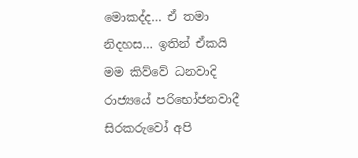මොකද්ද… ඒ තමා නිදහස… ඉතින් ඒකයි මම කිව්වේ ධනවාදි රාජ්‍යයේ පරිභෝජනවාදී සිරකරුවෝ අපි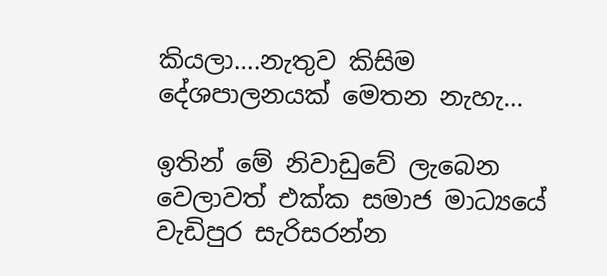කියලා….නැතුව කිසිම දේශපාලනයක් මෙතන නැහැ…

ඉතින් මේ නිවාඩුවේ ලැබෙන වෙලාවත් එක්ක සමාජ මාධ්‍යයේ වැඩිපුර සැරිසරන්න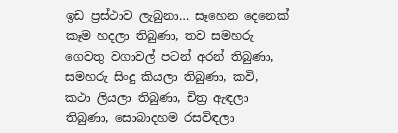ඉඩ ප්‍රස්ථාව ලැබුනා… සෑහෙන දෙනෙක් කෑම හදලා තිබුණා, තව සමහරු ගෙවතු වගාවල් පටන් අරන් තිබුණා, සමහරු සිංදු කියලා තිබුණා, කවි, කථා ලියලා තිබුණා, චිත්‍ර ඇඳලා තිබුණා, සොබාදහම රසවිඳලා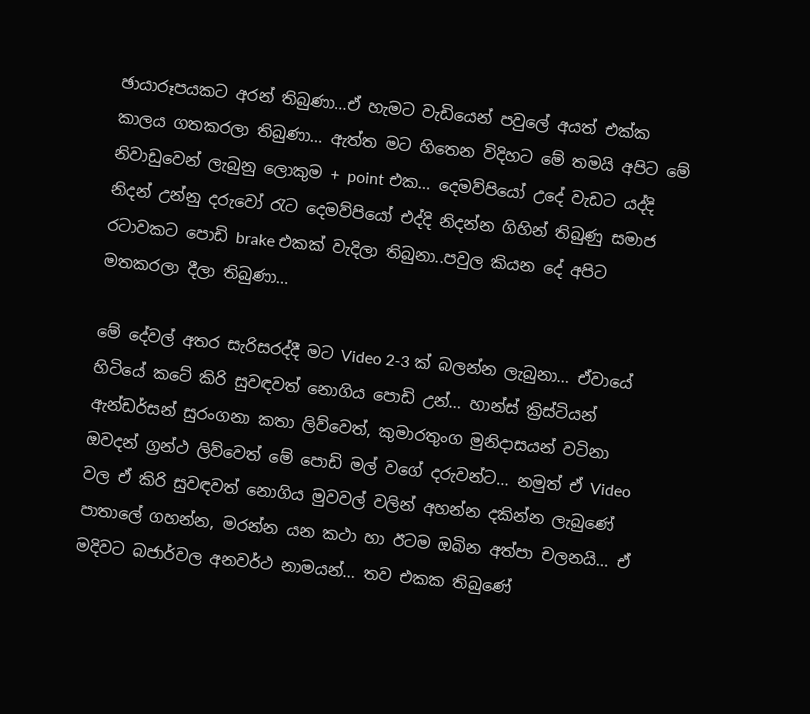ඡායාරූපයකට අරන් තිබුණා…ඒ හැමට වැඩියෙන් පවුලේ අයත් එක්ක කාලය ගතකරලා තිබුණා… ඇත්ත මට හිතෙන විදිහට මේ තමයි අපිට මේ නිවාඩුවෙන් ලැබුනු ලොකුම + point එක… දෙමව්පියෝ උදේ වැඩට යද්දි නිදන් උන්නු දරුවෝ රැට දෙමව්පියෝ එද්දි නිදන්න ගිහින් තිබුණු සමාජ රටාවකට පොඩි brake එකක් වැදිලා තිබුනා..පවුල කියන දේ අපිට මතකරලා දීලා තිබුණා…

මේ දේවල් අතර සැරිසරද්දී මට Video 2-3 ක් බලන්න ලැබුනා… ඒවායේ හිටියේ කටේ කිරි සුවඳවත් නොගිය පොඩි උන්… හාන්ස් ක්‍රිස්ටියන් ඇන්ඩර්සන් සුරංගනා කතා ලිව්වෙත්, කුමාරතුංග මුනිදාසයන් වටිනා ඔවදන් ග්‍රන්ථ ලිව්වෙත් මේ පොඩි මල් වගේ දරුවන්ට… නමුත් ඒ Video වල ඒ කිරි සුවඳවත් නොගිය මුවවල් වලින් අහන්න දකින්න ලැබුණේ පාතාලේ ගහන්න, මරන්න යන කථා හා ඊටම ඔබින අත්පා චලනයි… ඒ මදිවට බජාර්වල අනවර්ථ නාමයන්… තව එකක තිබුණේ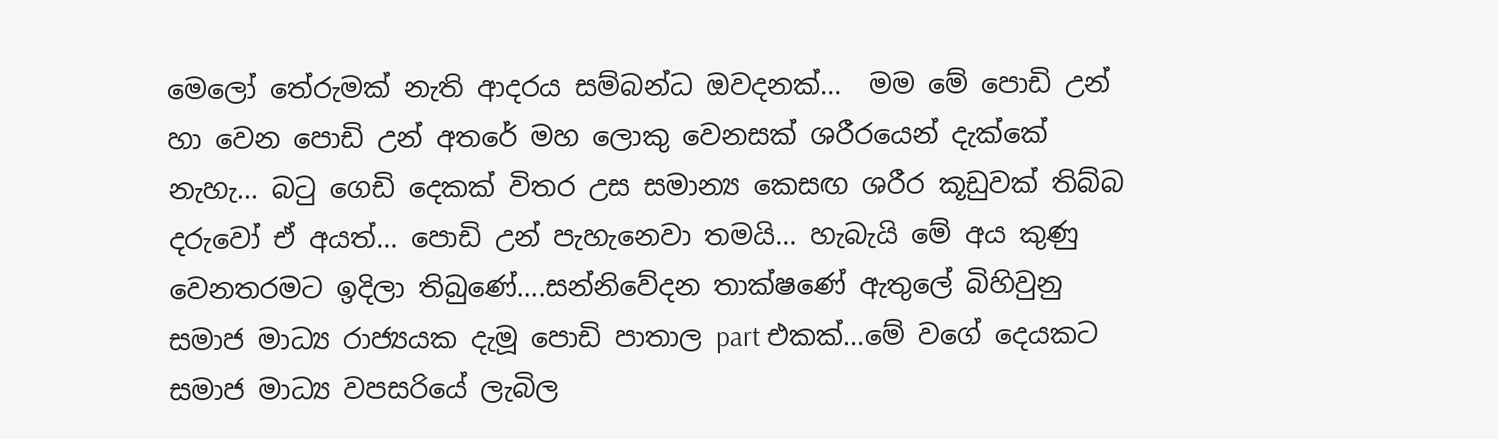මෙලෝ තේරුමක් නැති ආදරය සම්බන්ධ ඔවදනක්…  මම මේ පොඩි උන් හා වෙන පොඩි උන් අතරේ මහ ලොකු වෙනසක් ශරීරයෙන් දැක්කේ නැහැ… බටු ගෙඩි දෙකක් විතර උස සමාන්‍ය කෙසඟ ශරීර කූඩුවක් තිබ්බ දරුවෝ ඒ අයත්… පොඩි උන් පැහැනෙවා තමයි… හැබැයි මේ අය කුණු වෙනතරමට ඉදිලා තිබුණේ….සන්නිවේදන තාක්ෂණේ ඇතුලේ බිහිවුනු සමාජ මාධ්‍ය රාජ්‍යයක දැමූ පොඩි පාතාල part එකක්…මේ වගේ දෙයකට සමාජ මාධ්‍ය වපසරියේ ලැබිල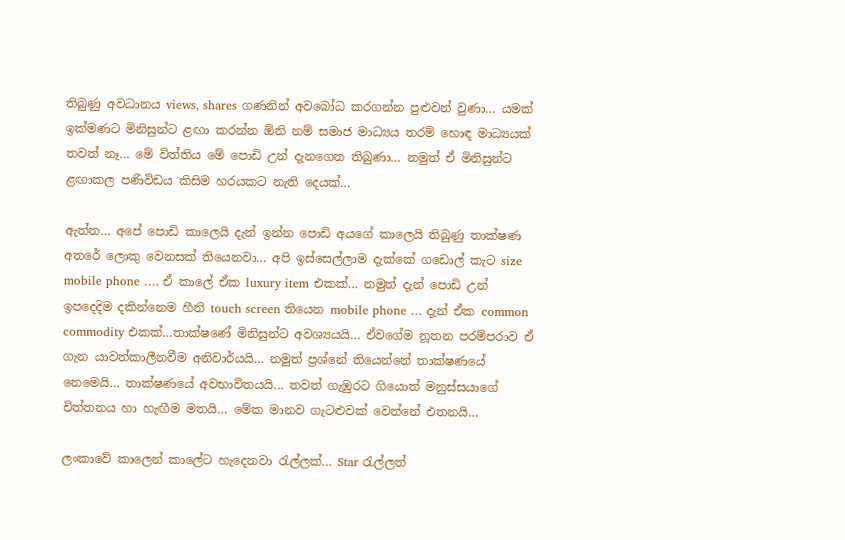තිබුණු අවධානය views, shares ගණනින් අවබෝධ කරගන්න පුළුවන් වුණා… යමක් ඉක්මණට මිනිසුන්ට ළඟා කරන්න ඕනි නම් සමාජ මාධ්‍යය තරම් හොඳ මාධ්‍යයක් තවත් නෑ… මේ විත්තිය මේ පොඩි උන් දැනගෙන තිබුණා… නමුත් ඒ මිනිසුන්ට ළඟාකල පණිවිඩය කිසිම හරයකට නැති දෙයක්…

ඇත්ත… අපේ පොඩි කාලෙයි දැන් ඉන්න පොඩි අයගේ කාලෙයි තිබුණු තාක්ෂණ අතරේ ලොකු වෙනසක් තියෙනවා… අපි ඉස්සෙල්ලාම දැක්කේ ගඩොල් කැට size mobile phone …. ඒ කාලේ ඒක luxury item එකක්… නමුත් දැන් පොඩි උන් ඉපදෙදිම දකින්නෙම හීනි touch screen තියෙන mobile phone … දැන් ඒක common commodity එකක්…තාක්ෂණේ මිනිසුන්ට අවශ්‍යයයි… ඒවගේම නූතන පරම්පරාව ඒ ගැන යාවත්කාලීනවීම අනිවාර්යයි… නමුත් ප්‍රශ්නේ තියෙන්නේ තාක්ෂණයේ නෙමෙයි… තාක්ෂණයේ අවභාවිතයයි… තවත් ගැඹුරට ගියොත් මනුස්සයාගේ චිත්තනය හා හැඟීම මතයි… මේක මානව ගැටළුවක් වෙන්නේ එතනයි…

ලංකාවේ කාලෙන් කාලේට හැදෙනවා රැල්ලක්… Star රැල්ලත්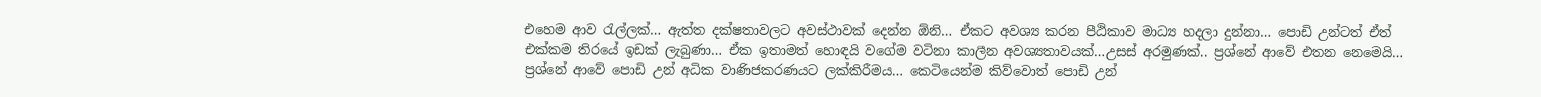එහෙම ආව රැල්ලක්… ඇත්ත දක්ෂතාවලට අවස්ථාවක් දෙන්න ඕනි… ඒකට අවශ්‍ය කරන පීඨිකාව මාධ්‍ය හදලා දුන්නා… පොඩි උන්ටත් ඒත් එක්කම තිරයේ ඉඩක් ලැබුණා… ඒක ඉතාමත් හොඳයි වගේම වටිනා කාලීන අවශ්‍යතාවයක්…උසස් අරමුණක්.. ප්‍රශ්නේ ආවේ එතන නෙමෙයි… ප්‍රශ්නේ ආවේ පොඩි උන් අධික වාණිජකරණයට ලක්කිරීමය… කෙටියෙන්ම කිව්වොත් පොඩි උන්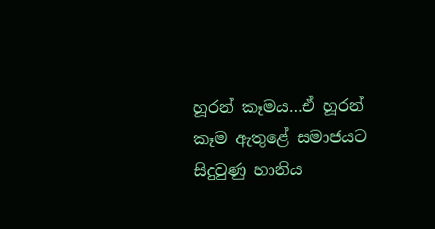හූරන් කෑමය…ඒ හූරන් කෑම ඇතුළේ සමාජයට සිදුවුණු හානිය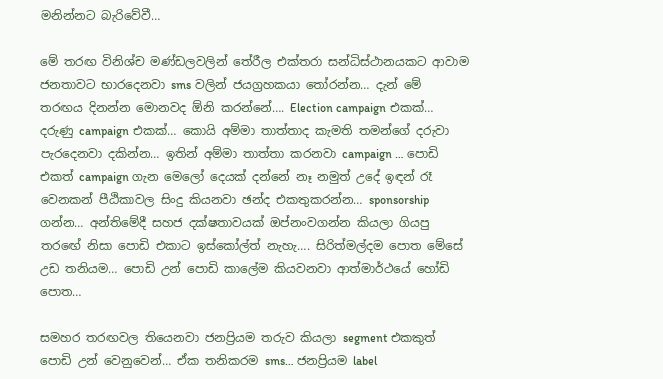මනින්නට බැරිවේවී…

මේ තරඟ විනිශ්ච මණ්ඩලවලින් තේරීල එක්තරා සන්ධිස්ථානයකට ආවාම ජනතාවට භාරදෙනවා sms වලින් ජයග්‍රහකයා තෝරන්න… දැන් මේ තරඟය දිනන්න මොනවද ඕනි කරන්නේ…. Election campaign එකක්… දරුණු campaign එකක්… කොයි අම්මා තාත්තාද කැමති තමන්ගේ දරුවා පැරදෙනවා දකින්න… ඉතින් අම්මා තාත්තා කරනවා campaign … පොඩි එකත් campaign ගැන මෙලෝ දෙයක් දන්නේ නෑ නමුත් උදේ ඉඳන් රෑ වෙනකන් පීඨිකාවල සිංදු කියනවා ඡන්ද එකතුකරන්න… sponsorship ගන්න… අන්තිමේදී සහජ දක්ෂතාවයක් ඔප්නංවගන්න කියලා ගියපු තරඟේ නිසා පොඩි එකාට ඉස්කෝල්ත් නැහැ…. සිරිත්මල්දම පොත මේසේ උඩ තනියම… පොඩි උන් පොඩි කාලේම කියවනවා ආත්මාර්ථයේ හෝඩි පොත…

සමහර තරඟවල තියෙනවා ජනප්‍රියම තරුව කියලා segment එකකුත් පොඩි උන් වෙනුවෙන්… ඒක තනිකරම sms… ජනප්‍රියම label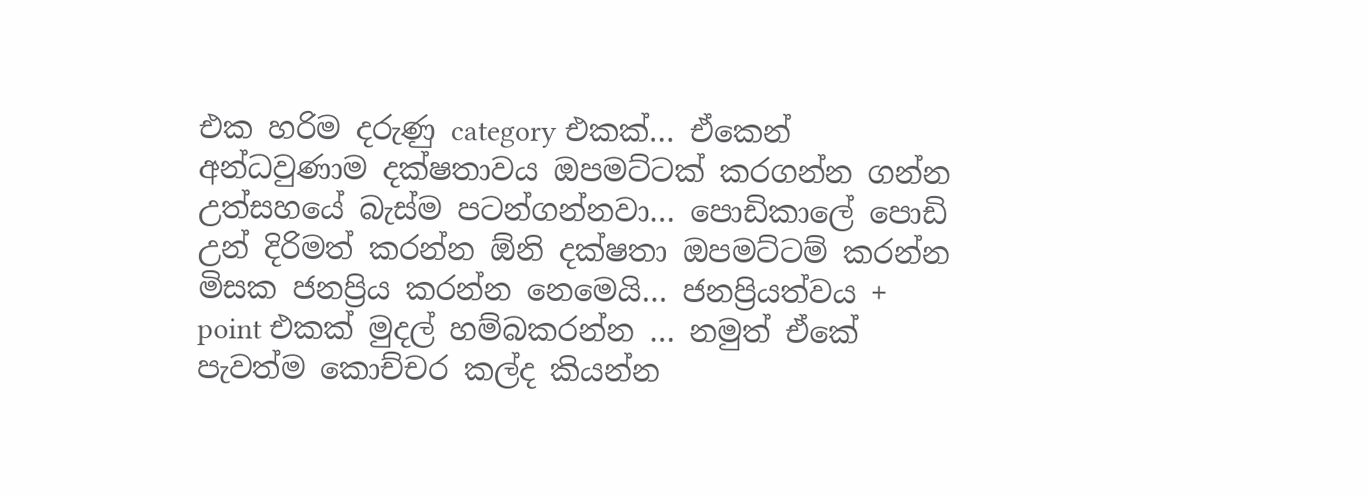එක හරිම දරුණු category එකක්… ඒකෙන් අන්ධවුණාම දක්ෂතාවය ඔපමට්ටක් කරගන්න ගන්න උත්සහයේ බැස්ම පටන්ගන්නවා… පොඩිකාලේ පොඩි උන් දිරිමත් කරන්න ඕනි දක්ෂතා ඔපමට්ටම් කරන්න මිසක ජනප්‍රිය කරන්න නෙමෙයි… ජනප්‍රියත්වය + point එකක් මුදල් හම්බකරන්න … නමුත් ඒකේ පැවත්ම කොච්චර කල්ද කියන්න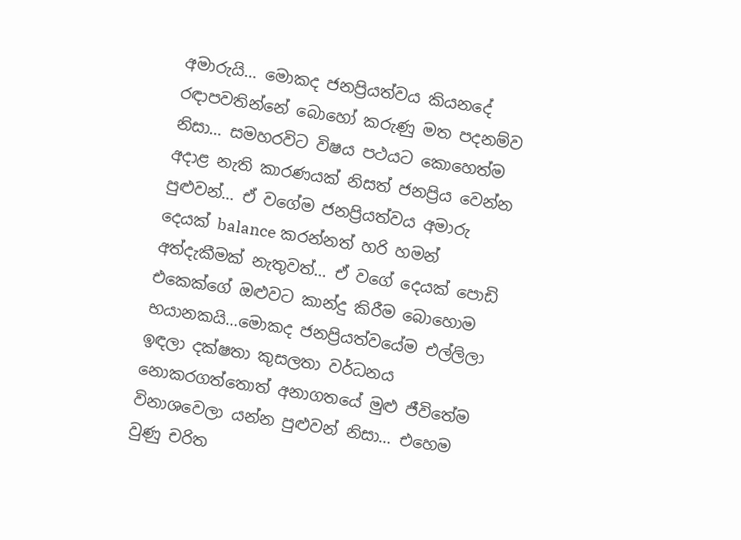අමාරුයි… මොකද ජනප්‍රියත්වය කියනදේ රඳාපවතින්නේ බොහෝ කරුණු මත පදනම්ව නිසා… සමහරවිට විෂය පථයට කොහෙත්ම අදාළ නැති කාරණයක් නිසත් ජනප්‍රිය වෙන්න පුළුවන්… ඒ වගේම ජනප්‍රියත්වය අමාරු දෙයක් balance කරන්නත් හරි හමන් අත්දැකීමක් නැතුවත්… ඒ වගේ දෙයක් පොඩි එකෙක්ගේ ඔළුවට කාන්දු කිරීම බොහොම භයානකයි…මොකද ජනප්‍රියත්වයේම එල්ලිලා ඉඳලා දක්ෂතා කුසලතා වර්ධනය නොකරගත්තොත් අනාගතයේ මුළු ජීවිතේම විනාශවෙලා යන්න පුළුවන් නිසා… එහෙම වුණු චරිත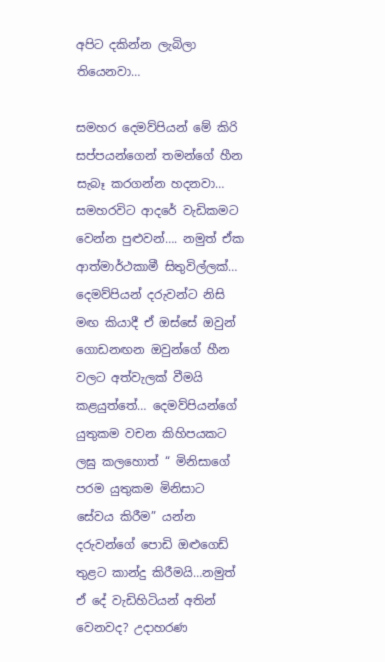අපිට දකින්න ලැබිලා තියෙනවා…

සමහර දෙමව්පියන් මේ කිරි සප්පයන්ගෙන් තමන්ගේ හීන සැබෑ කරගන්න හදනවා… සමහරවිට ආදරේ වැඩිකමට වෙන්න පුළුවන්…. නමුත් ඒක ආත්මාර්ථකාමී සිතුවිල්ලක්… දෙමව්පියන් දරුවන්ට නිසි මඟ කියාදී ඒ ඔස්සේ ඔවුන් ගොඩනඟන ඔවුන්ගේ හීන වලට අත්වැලක් වීමයි කළයුත්තේ… දෙමව්පියන්ගේ යුතුකම වචන කිහිපයකට ලඝු කලහොත් “ මිනිසාගේ පරම යුතුකම මිනිසාට සේවය කිරීම” යන්න දරුවන්ගේ පොඩි ඔළුගෙඩ් තුළට කාන්දු කිරීමයි…නමුත් ඒ දේ වැඩිහිටියන් අතින් වෙනවද? උදාහරණ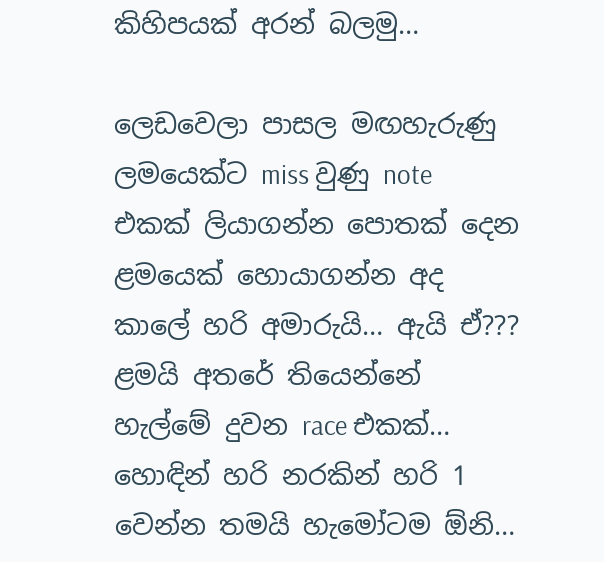කිහිපයක් අරන් බලමු…

ලෙඩවෙලා පාසල මඟහැරුණු ලමයෙක්ට miss වුණු note එකක් ලියාගන්න පොතක් දෙන ළමයෙක් හොයාගන්න අද කාලේ හරි අමාරුයි… ඇයි ඒ??? ළමයි අතරේ තියෙන්නේ හැල්මේ දුවන race එකක්… හොඳින් හරි නරකින් හරි 1 වෙන්න තමයි හැමෝටම ඕනි…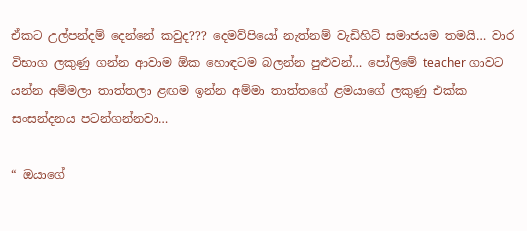ඒකට උල්පන්දම් දෙන්නේ කවුද??? දෙමව්පියෝ නැත්නම් වැඩිහිට් සමාජයම තමයි… වාර විභාග ලකුණු ගන්න ආවාම ඕක හොඳටම බලන්න පුළුවන්… පෝලිමේ teacher ගාවට යන්න අම්මලා තාත්තලා ළඟම ඉන්න අම්මා තාත්තගේ ළමයාගේ ලකුණු එක්ක සංසන්දනය පටන්ගන්නවා…

“ ඔයාගේ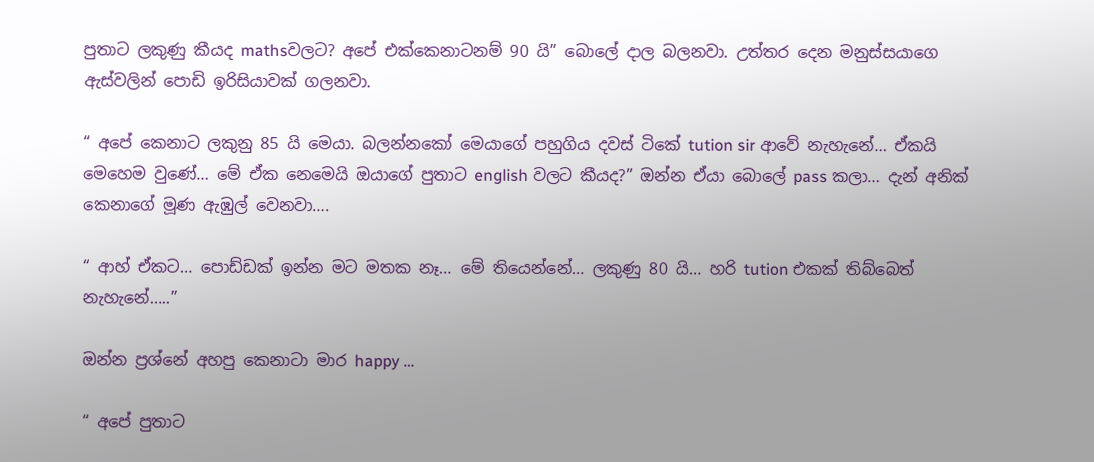පුතාට ලකුණු කීයද mathsවලට? අපේ එක්කෙනාටනම් 90 යි” බොලේ දාල බලනවා. උත්තර දෙන මනුස්සයාගෙ ඇස්වලින් පොඩි ඉරිසියාවක් ගලනවා.

“ අපේ කෙනාට ලකුනු 85 යි මෙයා. බලන්නකෝ මෙයාගේ පහුගිය දවස් ටිකේ tution sir ආවේ නැහැනේ… ඒකයි මෙහෙම වුණේ… මේ ඒක නෙමෙයි ඔයාගේ පුතාට english වලට කීයද?” ඔන්න ඒයා බොලේ pass කලා… දැන් අනික් කෙනාගේ මූණ ඇඹුල් වෙනවා….

“ ආහ් ඒකට… පොඩ්ඩක් ඉන්න මට මතක නෑ… මේ තියෙන්නේ… ලකුණු 80 යි… හරි tution එකක් තිබ්බෙත් නැහැනේ…..”

ඔන්න ප්‍රශ්නේ අහපු කෙනාටා මාර happy …

“ අපේ පුතාට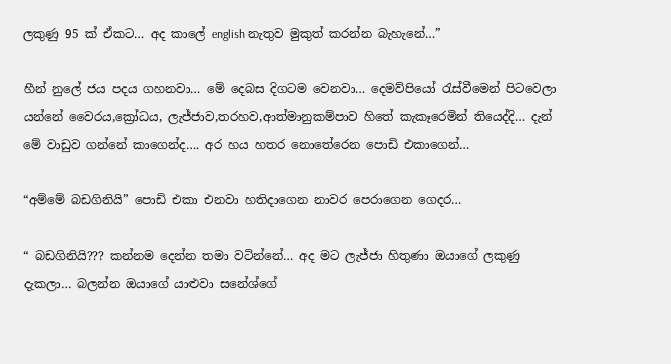ලකුණු 95 ක් ඒකට… අද කාලේ english නැතුව මුකුත් කරන්න බැහැනේ…”

හීන් නුලේ ජය පදය ගහනවා… මේ දෙබස දිගටම වෙනවා… දෙමව්පියෝ රැස්වීමෙන් පිටවෙලා යන්නේ වෛරය,ක්‍රෝධය, ලැජ්ජාව,තරහව,ආත්මානුකම්පාව හිතේ කැකෑරෙමින් තියෙද්දි… දැන් මේ වාඩුව ගන්නේ කාගෙන්ද…. අර හය හතර නොතේරෙන පොඩි එකාගෙන්…

“අම්මේ බඩගිනියි” පොඩි එකා එනවා හතිදාගෙන නාවර පෙරාගෙන ගෙදර…

“ බඩගිනියි??? කන්නම දෙන්න තමා වටින්නේ… අද මට ලැජ්ජා හිතුණා ඔයාගේ ලකුණු දැකලා… බලන්න ඔයාගේ යාළුවා සනේශ්ගේ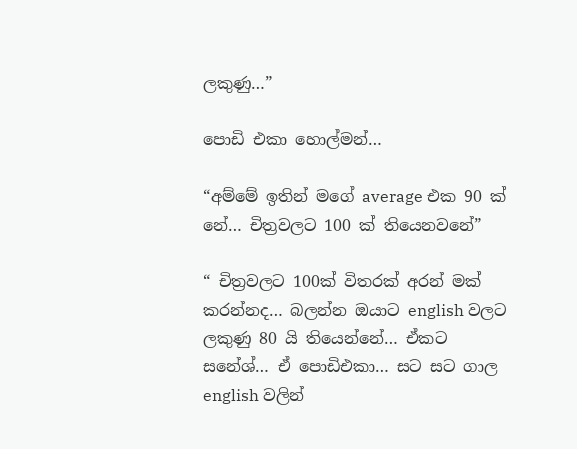ලකුණු…”

පොඩි එකා හොල්මන්…

“අම්මේ ඉතින් මගේ average එක 90 ක් නේ… චිත්‍රවලට 100 ක් තියෙනවනේ”

“ චිත්‍රවලට 100ක් විතරක් අරන් මක් කරන්නද… බලන්න ඔයාට english වලට ලකුණු 80 යි තියෙන්නේ… ඒකට සනේශ්… ඒ පොඩිඑකා… සට සට ගාල english වලින්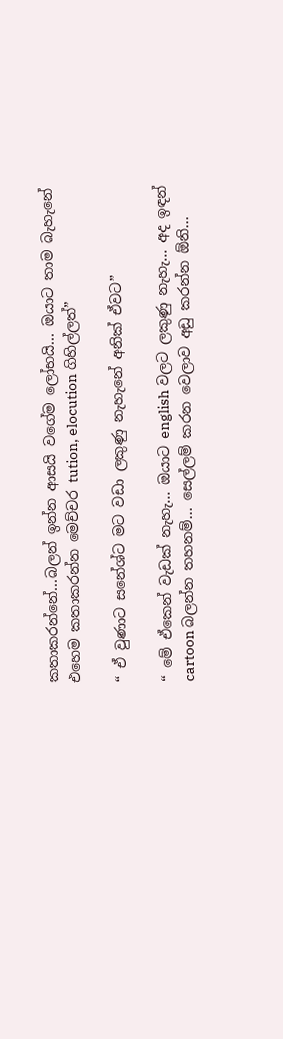කතාකරන්නේ…බලන් ඉන්න ආසයි වගේම ලෝභයි… ඔයාට තාම බැහැනේ එහෙම කතාකරන්න මෙච්චර tution, elocution ගිහිල්ලත්”

“ ඒ වුණාට සනේශ්ට මට වඩා ලකුණු නැහැනේ අනික් ඒවට”

“ මේ ඒකෙන් වැඩක් නැහැ… ඔයාට english වලට ලකුණු නැහැ… අද ඉඳන් cartoon බලන්න තහනම්… සෙල්ලම් කරන වෙලාව අඩු කරන්න ඕනි…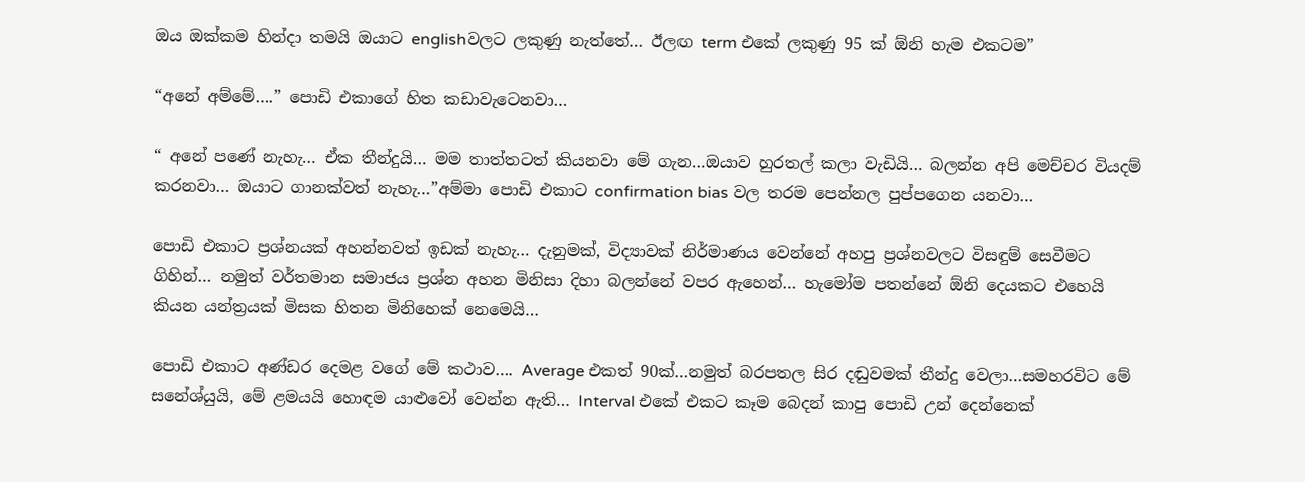ඔය ඔක්කම හින්දා තමයි ඔයාට englishවලට ලකුණු නැත්තේ… ඊලඟ term එකේ ලකුණු 95 ක් ඕනි හැම එකටම”

“අනේ අම්මේ….” පොඩි එකාගේ හිත කඩාවැටෙනවා…

“ අනේ පණේ නැහැ… ඒක තීන්දුයි… මම තාත්තටත් කියනවා මේ ගැන…ඔයාව හුරතල් කලා වැඩියි… බලන්න අපි මෙච්චර වියදම් කරනවා… ඔයාට ගානක්වත් නැහැ…”අම්මා පොඩි එකාට confirmation bias වල තරම පෙන්නල පුප්පගෙන යනවා…

පොඩි එකාට ප්‍රශ්නයක් අහන්නවත් ඉඩක් නැහැ… දැනුමක්, විද්‍යාවක් නිර්මාණය වෙන්නේ අහපු ප්‍රශ්නවලට විසඳුම් සෙවීමට ගිහින්… නමුත් වර්තමාන සමාජය ප්‍රශ්න අහන මිනිසා දිහා බලන්නේ වපර ඇහෙන්… හැමෝම පතන්නේ ඕනි දෙයකට එහෙයි කියන යන්ත්‍රයක් මිසක හිතන මිනිහෙක් නෙමෙයි…

පොඩි එකාට අණ්ඩර දෙමළ වගේ මේ කථාව…. Average එකත් 90ක්…නමුත් බරපතල සිර දඬුවමක් තීන්දු වෙලා…සමහරවිට මේ සනේශ්යුයි, මේ ළමයයි හොඳම යාළුවෝ වෙන්න ඇති… Interval එකේ එකට කෑම බෙදන් කාපු පොඩි උන් දෙන්නෙක්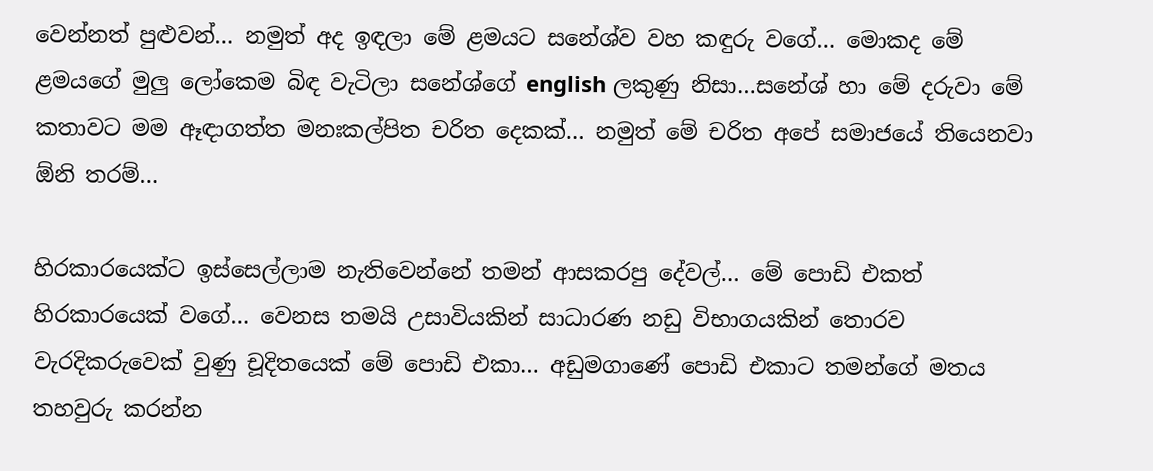වෙන්නත් පුළුවන්… නමුත් අද ඉඳලා මේ ළමයට සනේශ්ව වහ කඳුරු වගේ… මොකද මේ ළමයගේ මුලු ලෝකෙම බිඳ වැටිලා සනේශ්ගේ english ලකුණු නිසා…සනේශ් හා මේ දරුවා මේ කතාවට මම ඈඳාගත්ත මනඃකල්පිත චරිත දෙකක්… නමුත් මේ චරිත අපේ සමාජයේ තියෙනවා ඕනි තරම්…

හිරකාරයෙක්ට ඉස්සෙල්ලාම නැතිවෙන්නේ තමන් ආසකරපු දේවල්… මේ පොඩි එකත් හිරකාරයෙක් වගේ… වෙනස තමයි උසාවියකින් සාධාරණ නඩු විභාගයකින් තොරව වැරදිකරුවෙක් වුණු චූදිතයෙක් මේ පොඩි එකා… අඩුමගාණේ පොඩි එකාට තමන්ගේ මතය තහවුරු කරන්න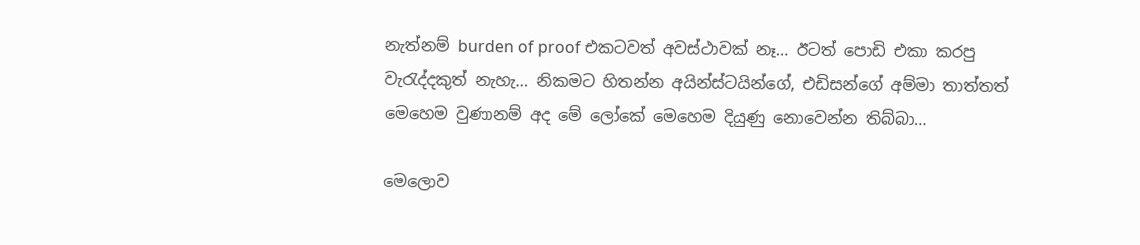නැත්නම් burden of proof එකටවත් අවස්ථාවක් නෑ… ඊටත් පොඩි එකා කරපු වැරැද්දකුත් නැහැ… නිකමට හිතන්න අයින්ස්ටයින්ගේ, එඩිසන්ගේ අම්මා තාත්තත් මෙහෙම වුණානම් අද මේ ලෝකේ මෙහෙම දියුණු නොවෙන්න තිබ්බා…

මෙලොව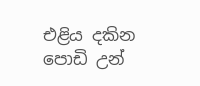එළිය දකින පොඩි උන්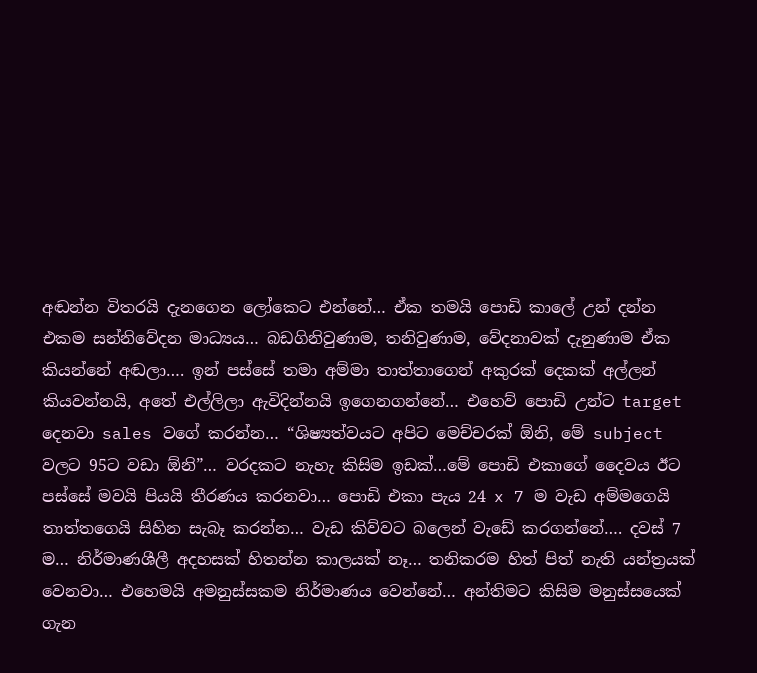අඬන්න විතරයි දැනගෙන ලෝකෙට එන්නේ… ඒක තමයි පොඩි කාලේ උන් දන්න එකම සන්නිවේදන මාධ්‍යය… බඩගිනිවුණාම, තනිවුණාම, වේදනාවක් දැනුණාම ඒක කියන්නේ අඬලා…. ඉන් පස්සේ තමා අම්මා තාත්තාගෙන් අකුරක් දෙකක් අල්ලන් කියවන්නයි, අතේ එල්ලිලා ඇවිදින්නයි ඉගෙනගන්නේ… එහෙව් පොඩි උන්ට target දෙනවා sales වගේ කරන්න… “ශිෂ්‍යත්වයට අපිට මෙච්චරක් ඕනි, මේ subject වලට 95ට වඩා ඕනි”… වරදකට නැහැ කිසිම ඉඩක්…මේ පොඩි එකාගේ දෛවය ඊට පස්සේ මවයි පියයි තීරණය කරනවා… පොඩි එකා පැය 24 x 7 ම වැඩ අම්මගෙයි තාත්තගෙයි සිහින සැබෑ කරන්න… වැඩ කිව්වට බලෙන් වැඩේ කරගන්නේ…. දවස් 7 ම… නිර්මාණශීලී අදහසක් හිතන්න කාලයක් නෑ… තනිකරම හිත් පිත් නැති යන්ත්‍රයක් වෙනවා… එහෙමයි අමනුස්සකම නිර්මාණය වෙන්නේ… අන්තිමට කිසිම මනුස්සයෙක් ගැන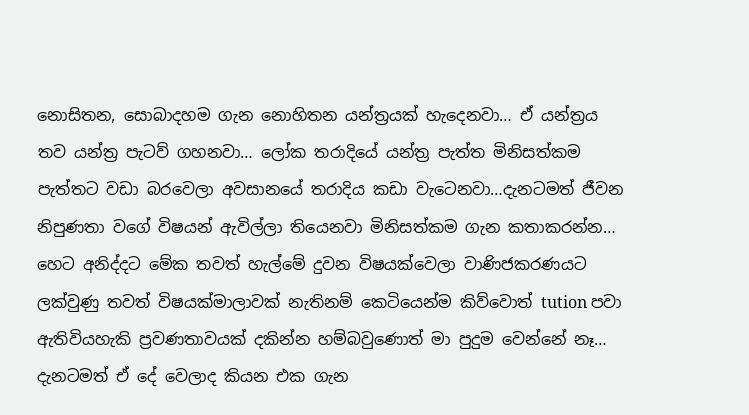නොසිතන, සොබාදහම ගැන නොහිතන යන්ත්‍රයක් හැදෙනවා… ඒ යන්ත්‍රය තව යන්ත්‍ර පැටව් ගහනවා… ලෝක තරාදියේ යන්ත්‍ර පැත්ත මිනිසත්කම පැත්තට වඩා බරවෙලා අවසානයේ තරාදිය කඩා වැටෙනවා…දැනටමත් ජීවන නිපුණතා වගේ විෂයන් ඇවිල්ලා තියෙනවා මිනිසත්කම ගැන කතාකරන්න… හෙට අනිද්දට මේක තවත් හැල්මේ දුවන විෂයක්වෙලා වාණිජකරණයට ලක්වුණු තවත් විෂයක්මාලාවක් නැතිනම් කෙටියෙන්ම කිව්වොත් tution පවා ඇතිවියහැකි ප්‍රවණතාවයක් දකින්න හම්බවුණොත් මා පුදුම වෙන්නේ නෑ… දැනටමත් ඒ දේ වෙලාද කියන එක ගැන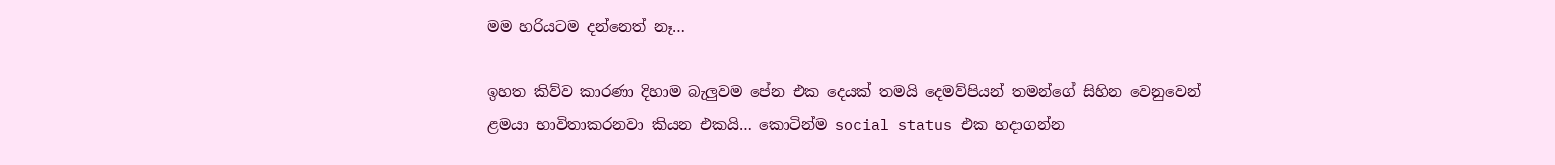මම හරියටම දන්නෙත් නෑ…

ඉහත කිව්ව කාරණා දිහාම බැලුවම පේන එක දෙයක් තමයි දෙමව්පියන් තමන්ගේ සිහින වෙනුවෙන් ළමයා භාවිතාකරනවා කියන එකයි… කොටින්ම social status එක හදාගන්න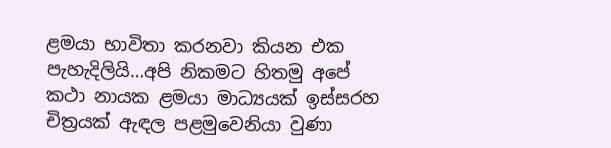ළමයා භාවිතා කරනවා කියන එක පැහැදිලියි…අපි නිකමට හිතමු අපේ කථා නායක ළමයා මාධ්‍යයක් ඉස්සරහ චිත්‍රයක් ඇඳල පළමුවෙනියා වුණා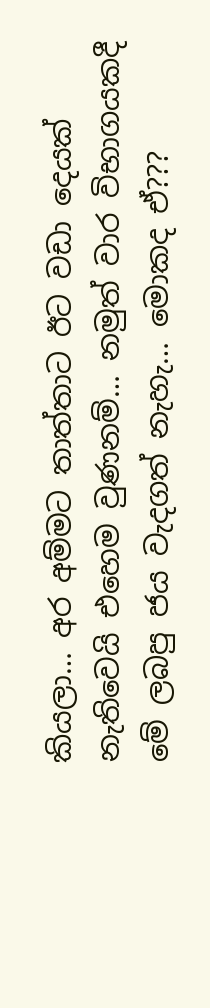කියලා… අර අම්මට තාත්තාට ඊට වඩා දෙයක් නැතිවෙයි එහෙම වුණනම්… නමුත් වාර විභාගයකදී මේ ලබපු ජය වැදගත් නැහැ… මොකද ඒ???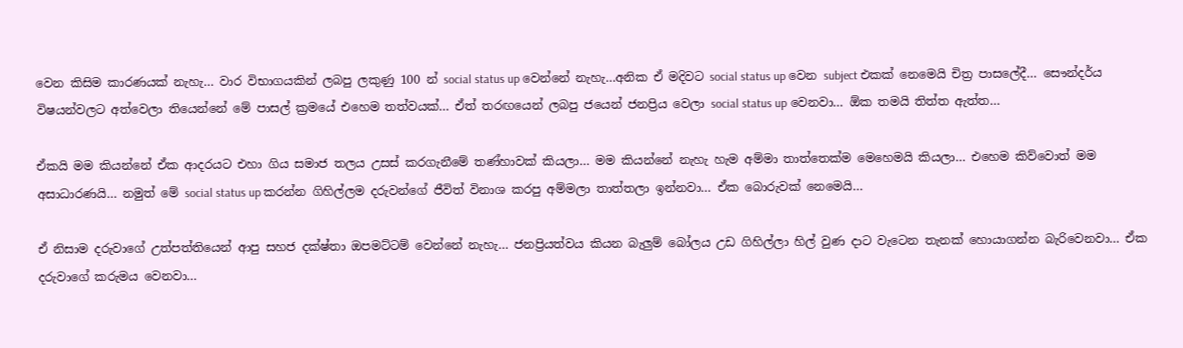වෙන කිසිම කාරණයක් නැහැ… වාර විභාගයකින් ලබපු ලකුණු 100 න් social status up වෙන්නේ නැහැ…අනික ඒ මදිවට social status up වෙන subject එකක් නෙමෙයි චිත්‍ර පාසලේදී… සෞන්දර්ය විෂයන්වලට අත්වෙලා තියෙන්නේ මේ පාසල් ක්‍රමයේ එහෙම තත්වයක්… ඒත් තරඟයෙන් ලබපු ජයෙන් ජනප්‍රිය වෙලා social status up වෙනවා… ඕක තමයි තිත්ත ඇත්ත…

ඒකයි මම කියන්නේ ඒක ආදරයට එහා ගිය සමාජ තලය උසස් කරගැනීමේ තණ්හාවක් කියලා… මම කියන්නේ නැහැ හැම අම්මා තාත්තෙක්ම මෙහෙමයි කියලා… එහෙම කිව්වොත් මම අසාධාරණයි… නමුත් මේ social status up කරන්න ගිහිල්ලම දරුවන්ගේ ජීවිත් විනාශ කරපු අම්මලා තාත්තලා ඉන්නවා… ඒක බොරුවක් නෙමෙයි…

ඒ නිසාම දරුවාගේ උත්පත්තියෙන් ආපු සහජ දක්ෂ්තා ඔපමට්ටම් වෙන්නේ නැහැ… ජනප්‍රියත්වය කියන බැලුම් බෝලය උඩ ගිහිල්ලා හිල් වුණ දාට වැටෙන තැනක් හොයාගන්න බැරිවෙනවා… ඒක දරුවාගේ කරුමය වෙනවා…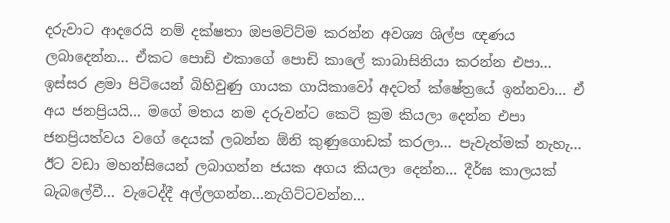දරුවාට ආදරෙයි නම් දක්ෂතා ඔපමට්ට්ම කරන්න අවශ්‍ය ශිල්ප ඥණය ලබාදෙන්න… ඒකට පොඩි එකාගේ පොඩි කාලේ කාබාසිනියා කරන්න එපා… ඉස්සර ළමා පිටියෙන් බිහිවුණු ගායක ගායිකාවෝ අදටත් ක්ෂේත්‍රයේ ඉන්නවා… ඒ අය ජනප්‍රියයි… මගේ මතය නම දරුවන්ට කෙටි ක්‍රම කියලා දෙන්න එපා ජනප්‍රියත්වය වගේ දෙයක් ලබන්න ඕනි කුණුගොඩක් කරලා… පැවැත්මක් නැහැ… ඊට වඩා මහන්සියෙන් ලබාගන්න ජයක අගය කියලා දෙන්න… දීර්ඝ කාලයක් බැබලේවී… වැටෙද්දී අල්ලගන්න…නැගිට්ටවන්න…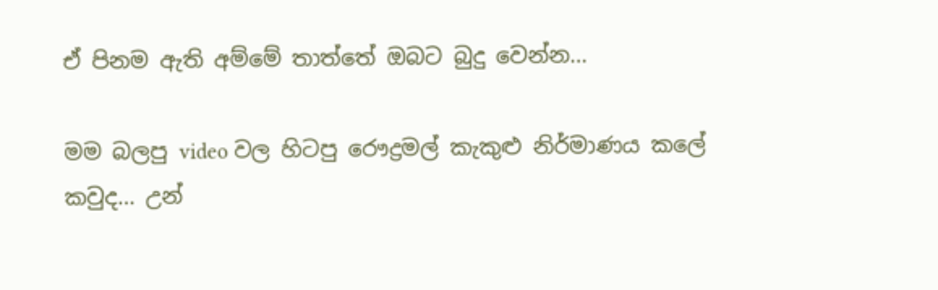ඒ පිනම ඇති අම්මේ තාත්තේ ඔබට බුදු වෙන්න…

මම බලපු video වල හිටපු රෞද්‍රමල් කැකුළු නිර්මාණය කලේ කවුද… උන්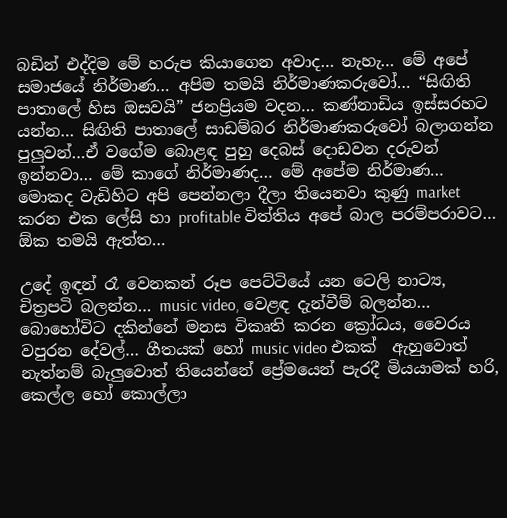බඩින් එද්දිම මේ හරුප කියාගෙන අවාද… නැහැ… මේ අපේ සමාජයේ නිර්මාණ… අපිම තමයි නිර්මාණකරුවෝ… “සිඟිති පාතාලේ හිස ඔසවයි” ජනප්‍රියම වදන… කණ්නාඩිය ඉස්සරහට යන්න… සිඟිති පාතාලේ සාඩම්බර නිර්මාණකරුවෝ බලාගන්න පුලුවන්…ඒ වගේම බොළඳ පුහු දෙබස් දොඩවන දරුවන් ඉන්නවා… මේ කාගේ නිර්මාණද… මේ අපේම නිර්මාණ… මොකද වැඩිහිට අපි පෙන්නලා දීලා තියෙනවා කුණු market කරන එක ලේසි හා profitable විත්තිය අපේ බාල පරම්පරාවට… ඕක තමයි ඇත්ත…

උදේ ඉඳන් රෑ වෙනකන් රූප පෙට්ටියේ යන ටෙලි නාට්‍ය, චිත්‍රපටි බලන්න… music video, වෙළඳ දැන්වීම් බලන්න… බොහෝවිට දකින්නේ මනස විකෘති කරන ක්‍රෝධය, වෛරය වපුරන දේවල්… ගීතයක් හෝ music video එකක්  ඇහුවොත් නැත්නම් බැලුවොත් තියෙන්නේ ප්‍රේමයෙන් පැරදී මියයාමක් හරි, කෙල්ල හෝ කොල්ලා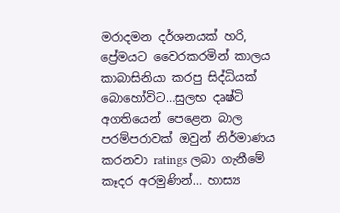මරාදමන දර්ශනයක් හරි, ප්‍රේමයට වෛරකරමින් කාලය කාබාසිනියා කරපු සිද්ධියක් බොහෝවිට…සුලභ දෘෂ්ටි අගතියෙන් පෙළෙන බාල පරම්පරාවක් ඔවුන් නිර්මාණය කරනවා ratings ලබා ගැනීමේ කෑදර අරමුණින්… හාස්‍ය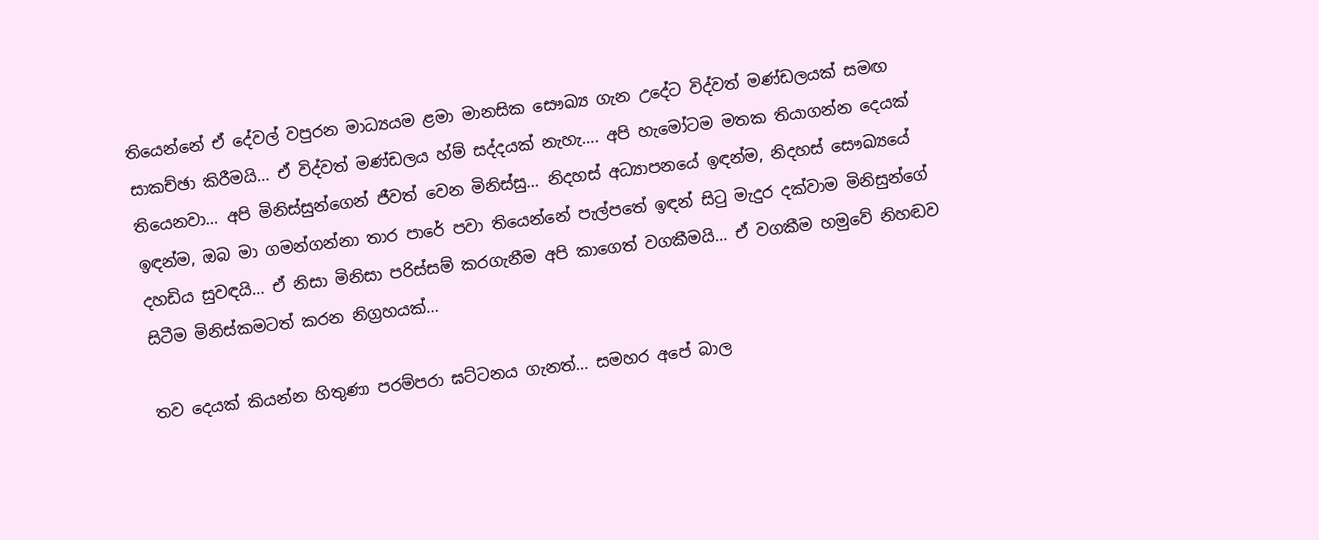තියෙන්නේ ඒ දේවල් වපුරන මාධ්‍යයම ළමා මානසික සෞඛ්‍ය ගැන උදේට විද්වත් මණ්ඩලයක් සමඟ සාකච්ඡා කිරීමයි… ඒ විද්වත් මණ්ඩලය හ්ම් සද්දයක් නැහැ…. අපි හැමෝටම මතක තියාගන්න දෙයක් තියෙනවා… අපි මිනිස්සුන්ගෙන් ජීවත් වෙන මිනිස්සු… නිදහස් අධ්‍යාපනයේ ඉඳන්ම, නිදහස් සෞඛ්‍යයේ ඉඳන්ම, ඔබ මා ගමන්ගන්නා තාර පාරේ පවා තියෙන්නේ පැල්පතේ ඉඳන් සිටු මැදුර දක්වාම මිනිසුන්ගේ දහඩිය සුවඳයි… ඒ නිසා මිනිසා පරිස්සම් කරගැනීම අපි කාගෙත් වගකීමයි… ඒ වගකීම හමුවේ නිහඬව සිටීම මිනිස්කමටත් කරන නිග්‍රහයක්…

තව දෙයක් කියන්න හිතුණා පරම්පරා ඝට්ටනය ගැනත්… සමහර අපේ බාල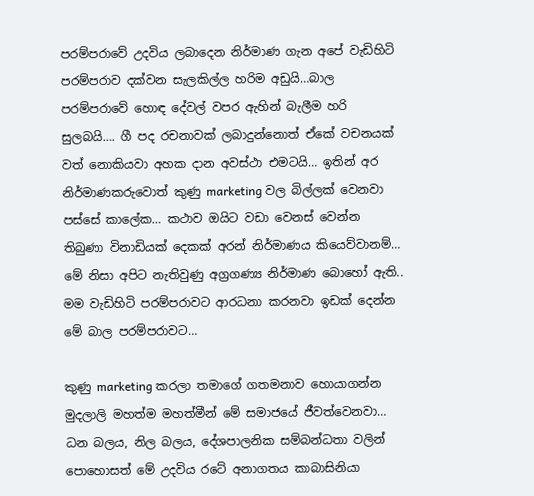පරම්පරාවේ උදවිය ලබාදෙන නිර්මාණ ගැන අපේ වැඩිහිටි පරම්පරාව දක්වන සැලකිල්ල හරිම අඩුයි…බාල පරම්පරාවේ හොඳ දේවල් වපර ඇහින් බැලීම හරි සුලබයි…. ගී පද රචනාවක් ලබාදුන්නොත් ඒකේ වචනයක් වත් නොකියවා අහක දාන අවස්ථා එමටයි… ඉතින් අර නිර්මාණකරුවොත් කුණු marketing වල බිල්ලක් වෙනවා පස්සේ කාලේක… කථාව ඔයිට වඩා වෙනස් වෙන්න තිබුණා විනාඩියක් දෙකක් අරන් නිර්මාණය කියෙව්වානම්… මේ නිසා අපිට නැතිවුණු අග්‍රගණ්‍ය නිර්මාණ බොහෝ ඇති.. මම වැඩිහිටි පරම්පරාවට ආරධනා කරනවා ඉඩක් දෙන්න මේ බාල පරම්පරාවට…

කුණු marketing කරලා තමාගේ ගතමනාව හොයාගන්න මුදලාලි මහත්ම මහත්මීන් මේ සමාජයේ ජීවත්වෙනවා… ධන බලය, නිල බලය, දේශපාලනික සම්බන්ධතා වලින් පොහොසත් මේ උදවිය රටේ අනාගතය කාබාසිනියා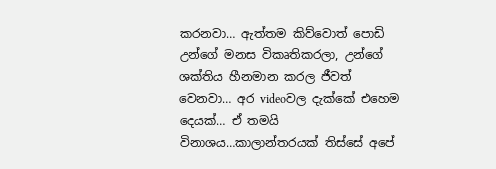කරනවා… ඇත්තම කිව්වොත් පොඩි උන්ගේ මනස විකෘතිකරලා, උන්ගේ ශක්තිය හීනමාන කරල ජීවත් වෙනවා… අර videoවල දැක්කේ එහෙම දෙයක්… ඒ තමයි විනාශය…කාලාන්තරයක් තිස්සේ අපේ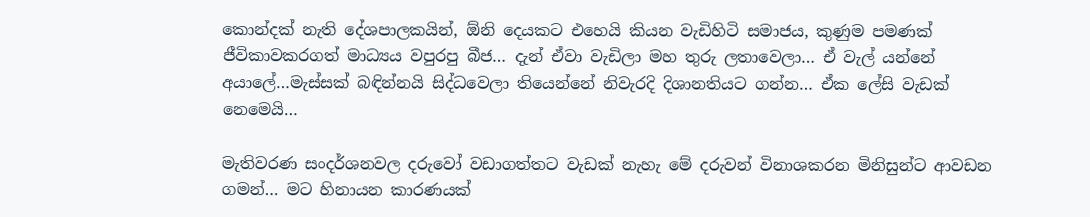කොන්දක් නැති දේශපාලකයින්, ඕනි දෙයකට එහෙයි කියන වැඩිහිටි සමාජය, කුණුම පමණක් ජීවිකාවකරගත් මාධ්‍යය වපුරපු බීජ… දැන් ඒවා වැඩිලා මහ තුරු ලතාවෙලා… ඒ වැල් යන්නේ අයාලේ…මැස්සක් බඳින්නයි සිද්ධවෙලා තියෙන්නේ නිවැරදි දිශානතියට ගන්න… ඒක ලේසි වැඩක් නෙමෙයි…

මැතිවරණ සංදර්ශනවල දරුවෝ වඩාගත්තට වැඩක් නැහැ මේ දරුවන් විනාශකරන මිනිසුන්ට ආවඩන ගමන්… මට හිනායන කාරණයක්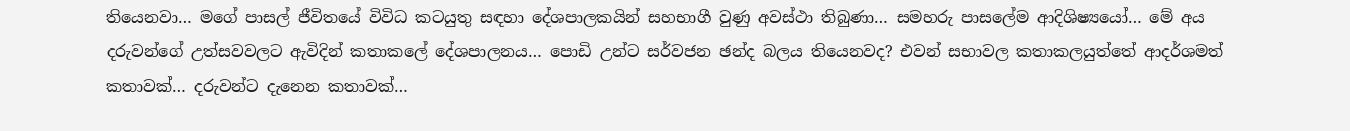තියෙනවා… මගේ පාසල් ජීවිතයේ විවිධ කටයුතු සඳහා දේශපාලකයින් සහභාගී වුණු අවස්ථා තිබුණා… සමහරු පාසලේම ආදිශිෂ්‍යයෝ… මේ අය දරුවන්ගේ උත්සවවලට ඇවිදින් කතාකලේ දේශපාලනය… පොඩි උන්ට සර්වජන ඡන්ද බලය තියෙනවද? එවන් සභාවල කතාකලයුත්තේ ආදර්ශමත් කතාවක්… දරුවන්ට දැනෙන කතාවක්…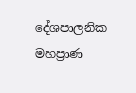දේශපාලනික මහප්‍රාණ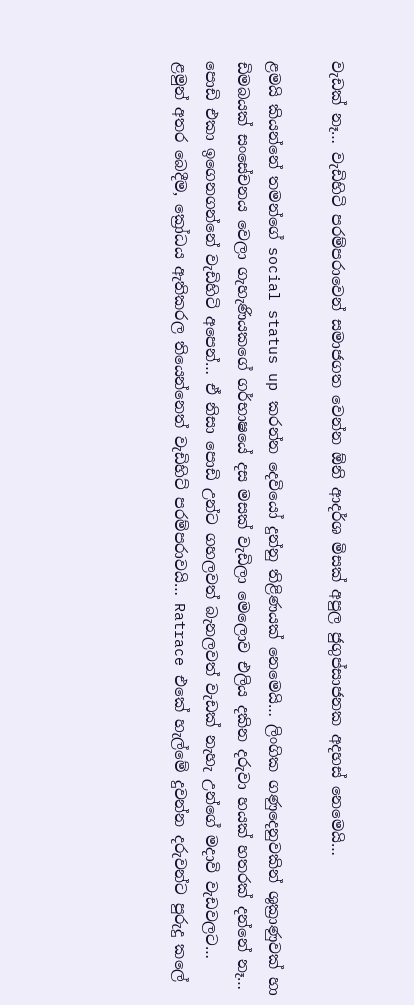වැඩක් නෑ… වැඩිහිටි පරම්පරාවෙන් සමාජගත වෙන්න ඕනි ආදර්ශ මිසක් අපුල ජුගුප්සාජනක අදහස් නෙමෙයි…

ළමයි කියන්නේ තමන්ගේ social status up කරන්න දෙවියෝ දුන්නු තිළිණයක් නෙමෙයි… ලිංගික ගණුදෙනුවකින් ශුක්‍රාණුවක් හා ඩිමබයක් සංසේචනය වෙලා ගැහැණියකගේ ගර්භාෂයේ දස මසක් වැඩිලා මෙලොව එලිය දකින දරුවා හයක් හතරක් දන්නේ නෑ… පොඩි එකා ඉගෙනගන්නේ වැඩිහිටි අපෙන්… ඒ නිසා පොඩි උන්ට ගහලවත් බැනලවත් වැඩක් නැහැ උන්ගේ මදාවි වැඩවලට… ළමුන් අතර බෙදීම, ක්‍රෝධය ඇතිකරල තියෙන්නෙත් වැඩිහිට් පරම්පරාවයි… Ratrace එකේ හැල්මේ දුවන්න දරුවන්ට පුරුදු කලේ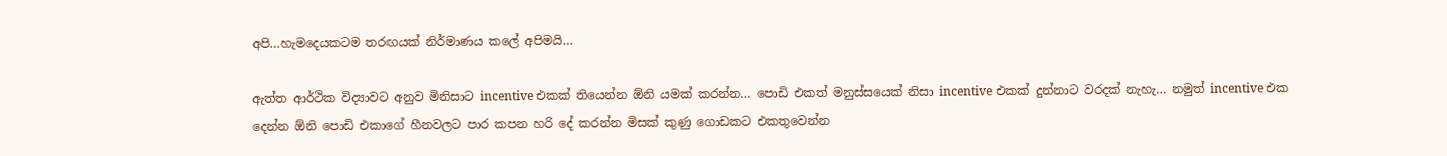අපි…හැමදෙයකටම තරඟයක් නිර්මාණය කලේ අපිමයි…

ඇත්ත ආර්ථික විද්‍යාවට අනුව මිනිසාට incentive එකක් තියෙන්න ඕනි යමක් කරන්න… පොඩි එකත් මනුස්සයෙක් නිසා incentive එකක් දුන්නාට වරදක් නැහැ… නමුත් incentive එක දෙන්න ඕනි පොඩි එකාගේ හීනවලට පාර කපන හරි දේ කරන්න මිසක් කුණු ගොඩකට එකතුවෙන්න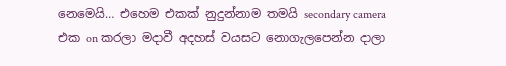නෙමෙයි… එහෙම එකක් නුදුන්නාම තමයි secondary camera එක on කරලා මදාවී අදහස් වයසට නොගැලපෙන්න දාලා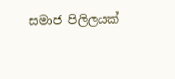සමාජ පිලිලයක්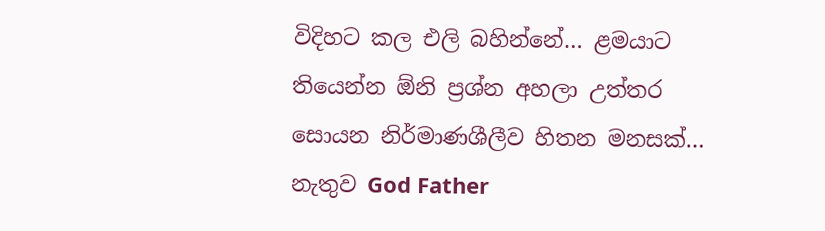විදිහට කල එලි බහින්නේ… ළමයාට තියෙන්න ඕනි ප්‍රශ්න අහලා උත්තර සොයන නිර්මාණශීලීව හිතන මනසක්… නැතුව God Father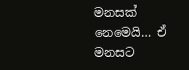මනසක් නෙමෙයි… ඒ මනසට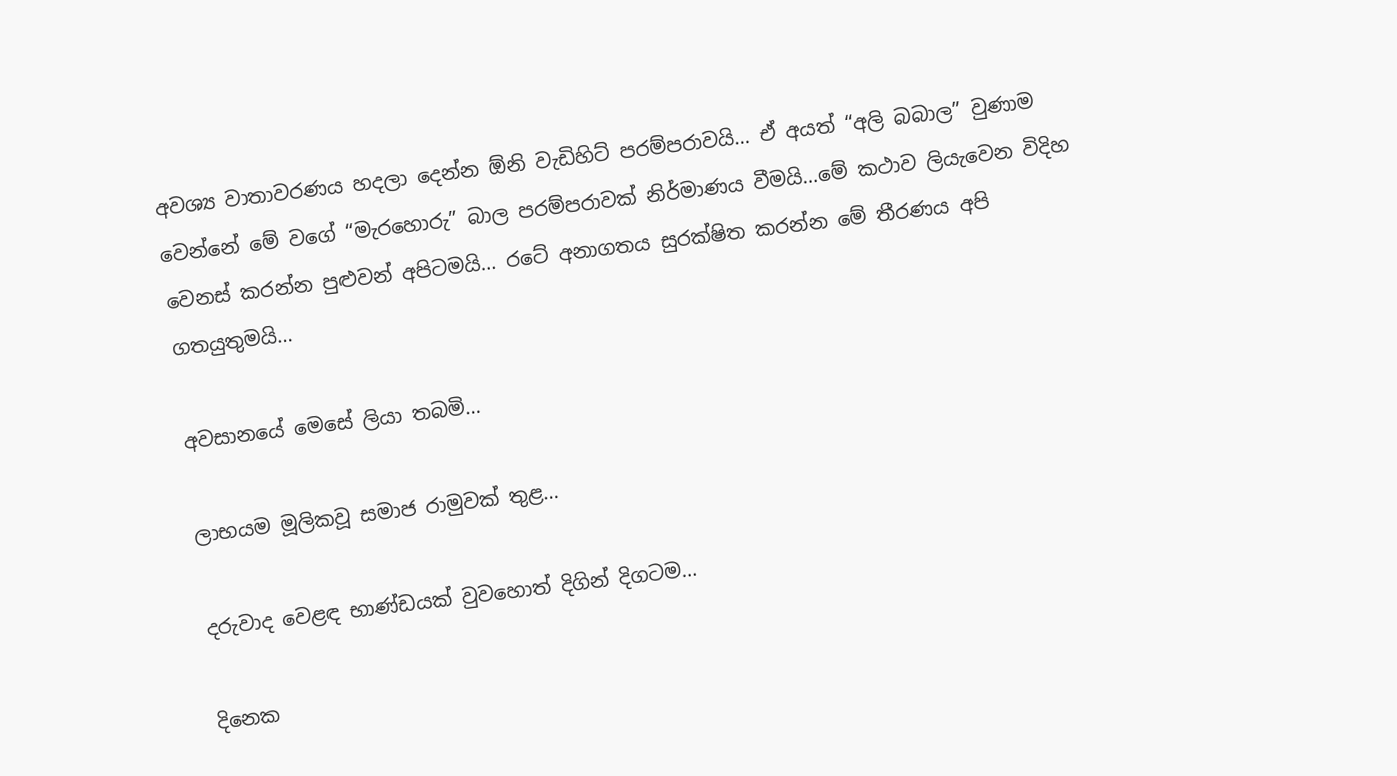අවශ්‍ය වාතාවරණය හදලා දෙන්න ඕනි වැඩිහිට් පරම්පරාවයි… ඒ අයත් “අලි බබාල” වුණාම වෙන්නේ මේ වගේ “මැරහොරු” බාල පරම්පරාවක් නිර්මාණය වීමයි…මේ කථාව ලියැවෙන විදිහ වෙනස් කරන්න පුළුවන් අපිටමයි… රටේ අනාගතය සුරක්ෂිත කරන්න මේ තීරණය අපි ගතයුතුමයි…

අවසානයේ මෙසේ ලියා තබමි…

ලාභයම මූලිකවූ සමාජ රාමුවක් තුළ…

දරුවාද වෙළඳ භාණ්ඩයක් වුවහොත් දිගින් දිගටම…

දිනෙක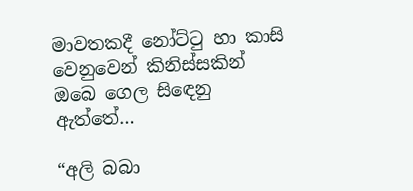මාවතකදී නෝට්ටු හා කාසි වෙනුවෙන් කිනිස්සකින් ඔබෙ ගෙල සිඳෙනු ඇත්තේ…

“අලි බබා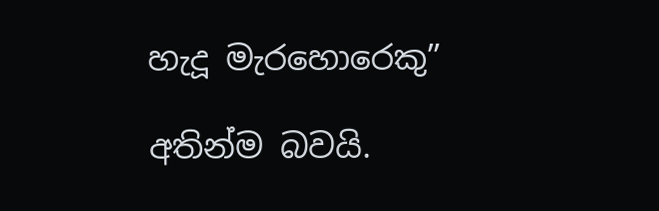හැදූ මැරහොරෙකු”

අතින්ම බවයි.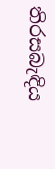තිරසබැඳිය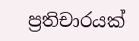ප්‍රතිචාරයක්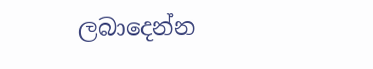ලබාදෙන්න